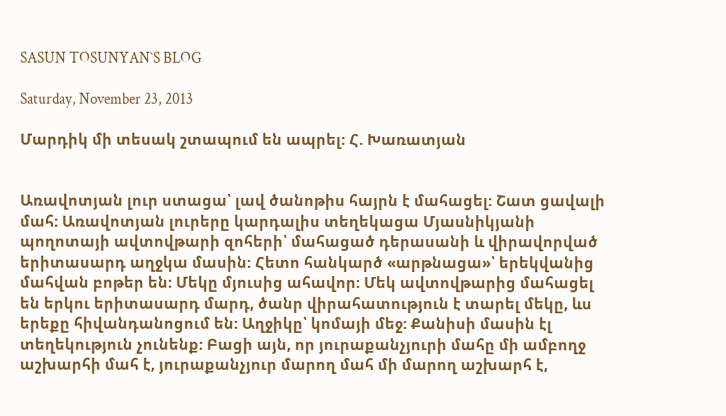SASUN TOSUNYAN`S BLOG

Saturday, November 23, 2013

Մարդիկ մի տեսակ շտապում են ապրել: Հ. Խառատյան


Առավոտյան լուր ստացա՝ լավ ծանոթիս հայրն է մահացել: Շատ ցավալի մահ: Առավոտյան լուրերը կարդալիս տեղեկացա Մյասնիկյանի պողոտայի ավտովթարի զոհերի՝ մահացած դերասանի և վիրավորված երիտասարդ աղջկա մասին: Հետո հանկարծ «արթնացա»՝ երեկվանից մահվան բոթեր են: Մեկը մյուսից ահավոր: Մեկ ավտովթարից մահացել են երկու երիտասարդ մարդ, ծանր վիրահատություն է տարել մեկը, ևս երեքը հիվանդանոցում են: Աղջիկը՝ կոմայի մեջ: Քանիսի մասին էլ տեղեկություն չունենք: Բացի այն, որ յուրաքանչյուրի մահը մի ամբողջ աշխարհի մահ է, յուրաքանչյուր մարող մահ մի մարող աշխարհ է,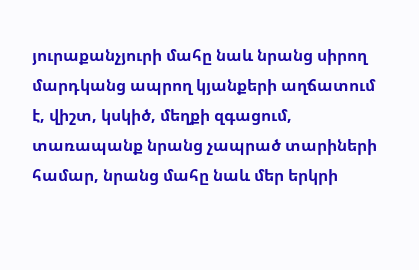յուրաքանչյուրի մահը նաև նրանց սիրող մարդկանց ապրող կյանքերի աղճատում է, վիշտ, կսկիծ, մեղքի զգացում, տառապանք նրանց չապրած տարիների համար, նրանց մահը նաև մեր երկրի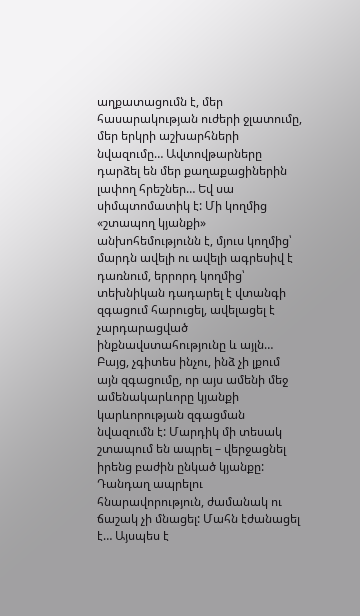աղքատացումն է, մեր հասարակության ուժերի ջլատումը, մեր երկրի աշխարհների նվազումը… Ավտովթարները դարձել են մեր քաղաքացիներին լափող հրեշներ… Եվ սա սիմպտոմատիկ է: Մի կողմից «շտապող կյանքի» անխոհեմությունն է, մյուս կողմից՝ մարդն ավելի ու ավելի ագրեսիվ է դառնում, երրորդ կողմից՝ տեխնիկան դադարել է վտանգի զգացում հարուցել, ավելացել է չարդարացված ինքնավստահությունը և այլն… Բայց, չգիտես ինչու, ինձ չի լքում այն զգացումը, որ այս ամենի մեջ ամենակարևորը կյանքի կարևորության զգացման նվազումն է: Մարդիկ մի տեսակ շտապում են ապրել – վերջացնել իրենց բաժին ընկած կյանքը: Դանդաղ ապրելու հնարավորություն, ժամանակ ու ճաշակ չի մնացել: Մահն էժանացել է… Այսպես է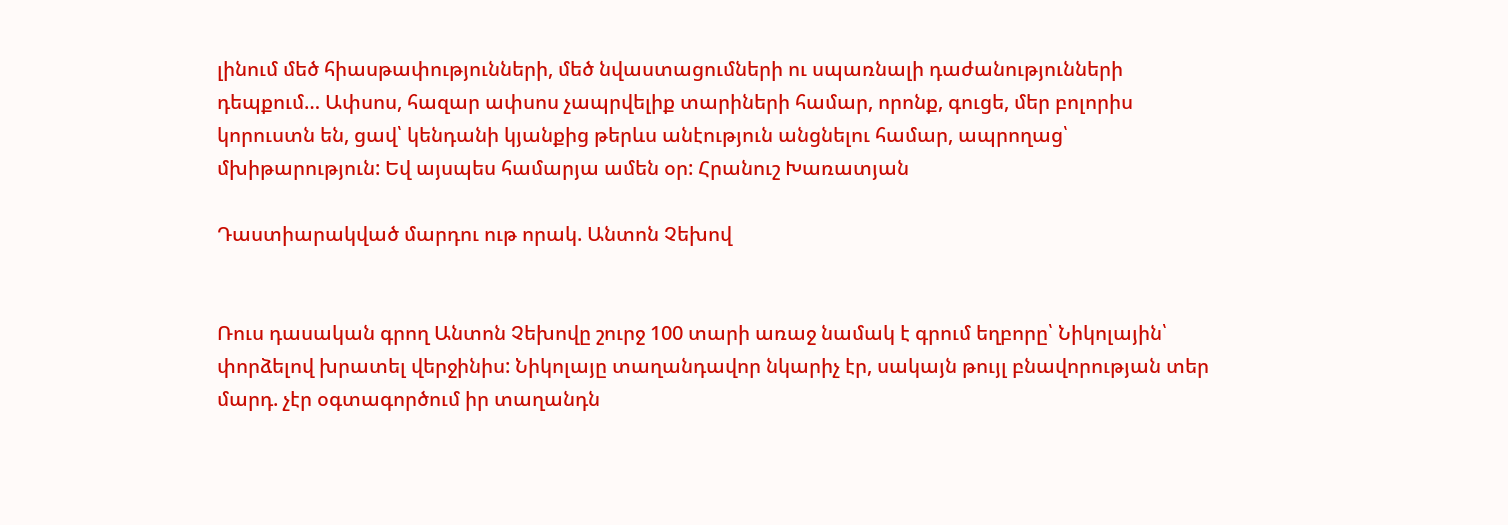լինում մեծ հիասթափությունների, մեծ նվաստացումների ու սպառնալի դաժանությունների դեպքում… Ափսոս, հազար ափսոս չապրվելիք տարիների համար, որոնք, գուցե, մեր բոլորիս կորուստն են, ցավ՝ կենդանի կյանքից թերևս անէություն անցնելու համար, ապրողաց՝ մխիթարություն: Եվ այսպես համարյա ամեն օր: Հրանուշ Խառատյան

Դաստիարակված մարդու ութ որակ. Անտոն Չեխով


Ռուս դասական գրող Անտոն Չեխովը շուրջ 100 տարի առաջ նամակ է գրում եղբորը՝ Նիկոլային՝ փորձելով խրատել վերջինիս: Նիկոլայը տաղանդավոր նկարիչ էր, սակայն թույլ բնավորության տեր մարդ. չէր օգտագործում իր տաղանդն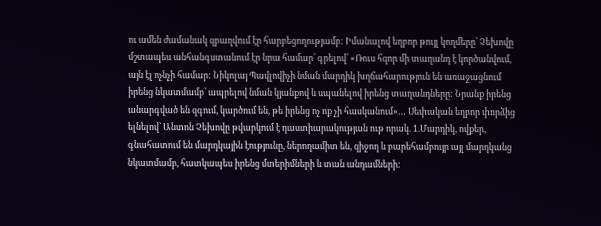ու ամեն ժամանակ զբաղվում էր հարբեցողությամբ: Իմանալով եղբոր թույլ կողմերը՝ Չեխովը մշտապես անհանգստանում էր նրա համար՝ գրելով՝ «Ռուս հզոր մի տաղանդ է կործանվում, այն էլ ոչնչի համար: Նիկոլայ Պավլովիչի նման մարդիկ խղճահարություն են առաջացնում իրենց նկատմամբ՝ ապրելով նման կյանքով և սպանելով իրենց տաղանդները: Նրանք իրենց անարգված են զգում, կարծում են, թե իրենց ոչ ոք չի հասկանում»… Սեփական եղբոր փորձից ելնելով՝ Անտոն Չեխովը թվարկում է դաստիարակության ութ որակ. 1.Մարդիկ, ովքեր, գնահատում են մարդկային էությունը, ներողամիտ են, զիջող և բարեհամբույր այլ մարդկանց նկատմամբ, հատկապես իրենց մտերիմների և տան անդամների: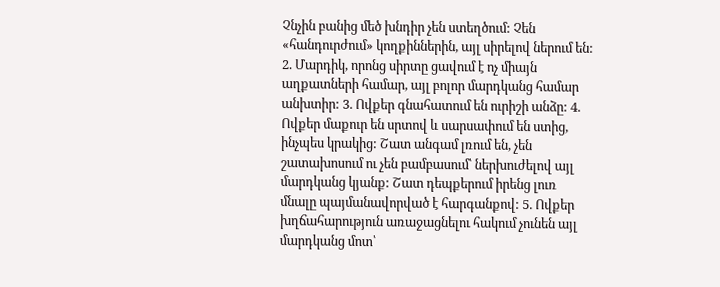Չնչին բանից մեծ խնդիր չեն ստեղծում: Չեն «հանդուրժում» կողքիններին, այլ սիրելով ներում են: 2. Մարդիկ, որոնց սիրտը ցավում է ոչ միայն աղքատների համար, այլ բոլոր մարդկանց համար անխտիր: 3. Ովքեր գնահատում են ուրիշի անձը: 4. Ովքեր մաքուր են սրտով և սարսափում են ստից, ինչպես կրակից: Շատ անգամ լռում են, չեն շատախոսում ու չեն բամբասում՝ ներխուժելով այլ մարդկանց կյանք: Շատ դեպքերում իրենց լուռ մնալը պայմանավորված է հարգանքով: 5. Ովքեր խղճահարություն առաջացնելու հակում չունեն այլ մարդկանց մոտ՝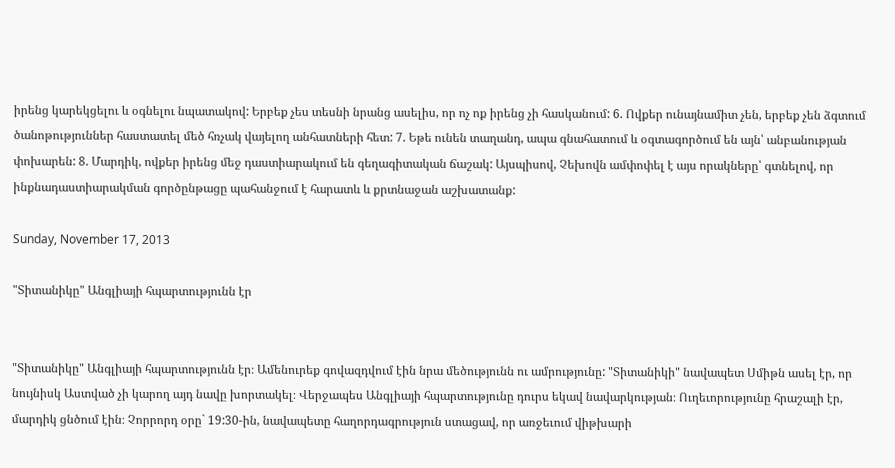իրենց կարեկցելու և օգնելու նպատակով: Երբեք չես տեսնի նրանց ասելիս, որ ոչ ոք իրենց չի հասկանում: 6. Ովքեր ունայնամիտ չեն, երբեք չեն ձգտում ծանոթություններ հաստատել մեծ հռչակ վայելող անհատների հետ: 7. Եթե ունեն տաղանդ, ապա գնահատում և օգտագործում են այն՝ անբանության փոխարեն: 8. Մարդիկ, ովքեր իրենց մեջ դաստիարակում են գեղագիտական ճաշակ: Այսպիսով, Չեխովն ամփոփել է այս որակները՝ գտնելով, որ ինքնադաստիարակման գործընթացը պահանջում է հարատև և քրտնաջան աշխատանք:

Sunday, November 17, 2013

"Տիտանիկը" Անգլիայի հպարտությունն էր


"Տիտանիկը" Անգլիայի հպարտությունն էր։ Ամենուրեք գովազդվում էին նրա մեծությունն ու ամրությունը: "Տիտանիկի" նավապետ Սմիթն ասել էր, որ նույնիսկ Աստված չի կարող այդ նավը խորտակել։ Վերջապես Անգլիայի հպարտությունը դուրս եկավ նավարկության։ Ուղեւորությունը հրաշալի էր, մարդիկ ցնծում էին։ Չորրորդ օրը` 19:30-ին, նավապետը հաղորդագրություն ստացավ, որ առջեւում վիթխարի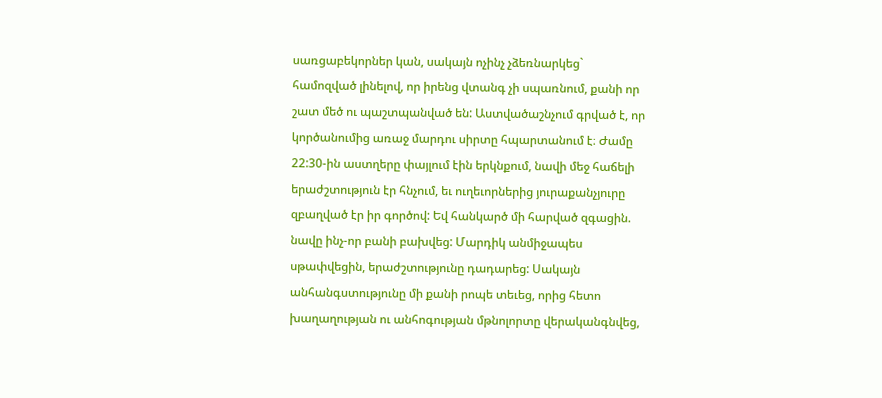սառցաբեկորներ կան, սակայն ոչինչ չձեռնարկեց` համոզված լինելով, որ իրենց վտանգ չի սպառնում, քանի որ շատ մեծ ու պաշտպանված են: Աստվածաշնչում գրված է, որ կործանումից առաջ մարդու սիրտը հպարտանում է։ Ժամը 22:30-ին աստղերը փայլում էին երկնքում, նավի մեջ հաճելի երաժշտություն էր հնչում, եւ ուղեւորներից յուրաքանչյուրը զբաղված էր իր գործով: Եվ հանկարծ մի հարված զգացին. նավը ինչ-որ բանի բախվեց: Մարդիկ անմիջապես սթափվեցին, երաժշտությունը դադարեց: Սակայն անհանգստությունը մի քանի րոպե տեւեց, որից հետո խաղաղության ու անհոգության մթնոլորտը վերականգնվեց,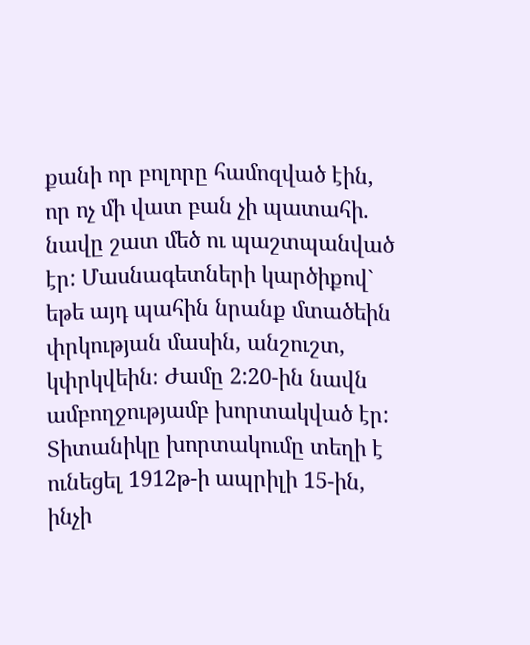քանի որ բոլորը համոզված էին, որ ոչ մի վատ բան չի պատահի. նավը շատ մեծ ու պաշտպանված էր: Մասնագետների կարծիքով` եթե այդ պահին նրանք մտածեին փրկության մասին, անշուշտ, կփրկվեին։ Ժամը 2:20-ին նավն ամբողջությամբ խորտակված էր: Տիտանիկը խորտակումը տեղի է ունեցել 1912թ-ի ապրիլի 15-ին, ինչի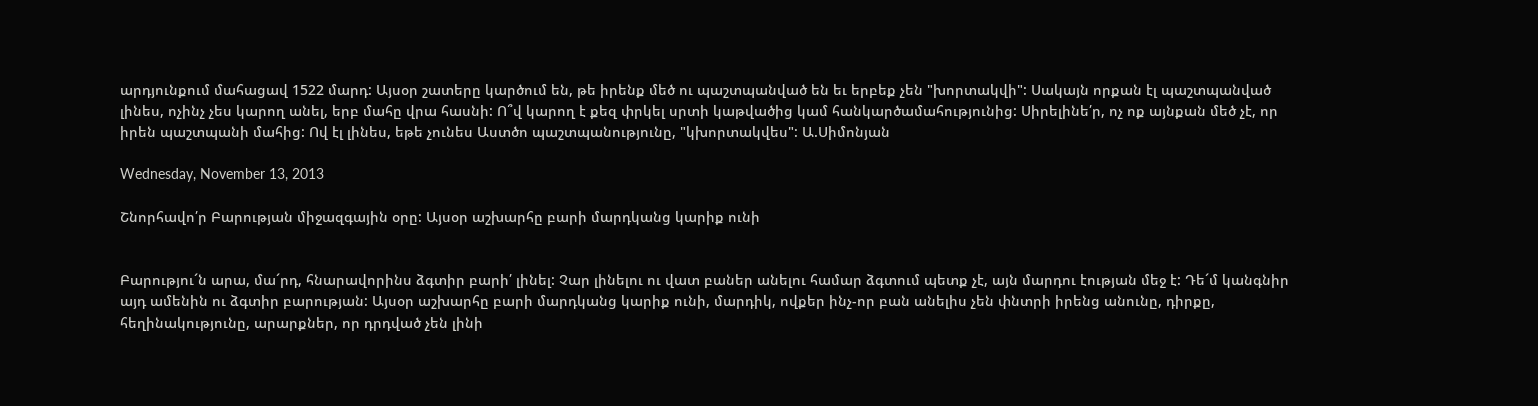արդյունքում մահացավ 1522 մարդ: Այսօր շատերը կարծում են, թե իրենք մեծ ու պաշտպանված են եւ երբեք չեն "խորտակվի": Սակայն որքան էլ պաշտպանված լինես, ոչինչ չես կարող անել, երբ մահը վրա հասնի: Ո՞վ կարող է քեզ փրկել սրտի կաթվածից կամ հանկարծամահությունից: Սիրելինե՛ր, ոչ ոք այնքան մեծ չէ, որ իրեն պաշտպանի մահից: Ով էլ լինես, եթե չունես Աստծո պաշտպանությունը, "կխորտակվես": Ա.Սիմոնյան

Wednesday, November 13, 2013

Շնորհավո՛ր Բարության միջազգային օրը: Այսօր աշխարհը բարի մարդկանց կարիք ունի


Բարությու´ն արա, մա´րդ, հնարավորինս ձգտիր բարի՛ լինել: Չար լինելու ու վատ բաներ անելու համար ձգտում պետք չէ, այն մարդու էության մեջ է: Դե´մ կանգնիր այդ ամենին ու ձգտիր բարության: Այսօր աշխարհը բարի մարդկանց կարիք ունի, մարդիկ, ովքեր ինչ-որ բան անելիս չեն փնտրի իրենց անունը, դիրքը, հեղինակությունը, արարքներ, որ դրդված չեն լինի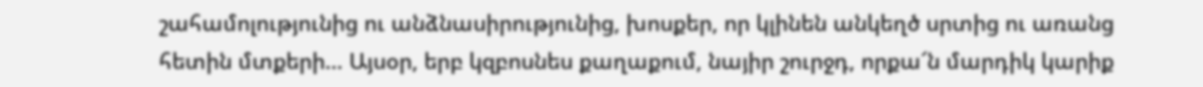շահամոլությունից ու անձնասիրությունից, խոսքեր, որ կլինեն անկեղծ սրտից ու առանց հետին մտքերի… Այսօր, երբ կզբոսնես քաղաքում, նայիր շուրջդ, որքա՜ն մարդիկ կարիք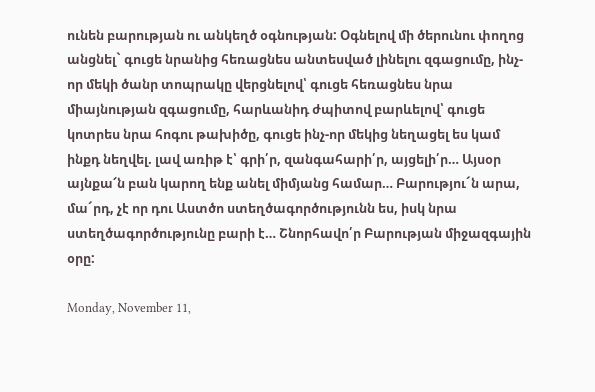ունեն բարության ու անկեղծ օգնության: Օգնելով մի ծերունու փողոց անցնել` գուցե նրանից հեռացնես անտեսված լինելու զգացումը, ինչ-որ մեկի ծանր տոպրակը վերցնելով՝ գուցե հեռացնես նրա միայնության զգացումը, հարևանիդ ժպիտով բարևելով՝ գուցե կոտրես նրա հոգու թախիծը, գուցե ինչ-որ մեկից նեղացել ես կամ ինքդ նեղվել. լավ առիթ է՝ գրի՛ր, զանգահարի՛ր, այցելի՛ր… Այսօր այնքա՜ն բան կարող ենք անել միմյանց համար… Բարությու´ն արա, մա´րդ, չէ որ դու Աստծո ստեղծագործությունն ես, իսկ նրա ստեղծագործությունը բարի է… Շնորհավո՛ր Բարության միջազգային օրը:

Monday, November 11,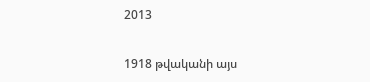2013

1918 թվականի այս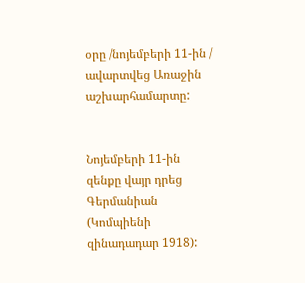օրը /նոյեմբերի 11-ին / ավարտվեց Առաջին աշխարհամարտը:


Նոյեմբերի 11-ին զենքը վայր դրեց Գերմանիան (Կոմպիենի զինադադար 1918):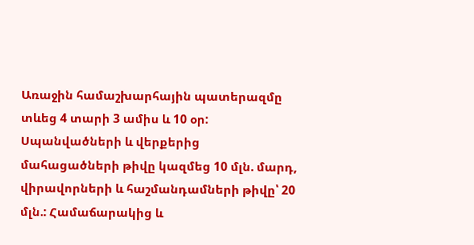Առաջին համաշխարհային պատերազմը տևեց 4 տարի 3 ամիս և 10 օր: Սպանվածների և վերքերից մահացածների թիվը կազմեց 10 մլն. մարդ, վիրավորների և հաշմանդամների թիվը՝ 20 մլն.: Համաճարակից և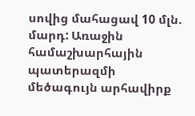սովից մահացավ 10 մլն. մարդ: Առաջին համաշխարհային պատերազմի մեծագույն արհավիրք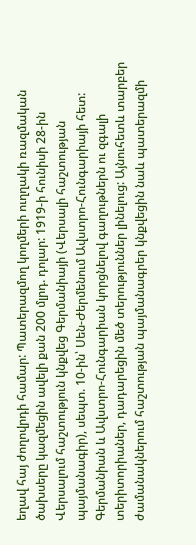եղավ հայ ժողովրդի համար: Պատերազմող կողմերի ուղղակի ռազմական ծախսերը կազմեցին ավելի քան 200 մլրդ. դոլար: 1919-ի հունիսի 28-ին Վերսալում հաշտություն կնքվեց Գերմանիայի (Վերսալի հաշտության պայմանագիր), սեպտ. 10-ին՝ Սեն-Ժերմենում Ավստրո-Հունգարիայի հետ: Գերմանիան և Ավստրո-Հունգարիան կորցնելով գաղութներն ու զգալի տերիտորիաներ, դադարեցին մեծ տերություններ լինելուց: Այնուհետև տարբեր ժամանակներում հաշտության պայմանագրեր կնքվեցին նաև պատերազմի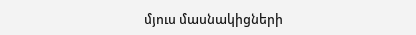մյուս մասնակիցների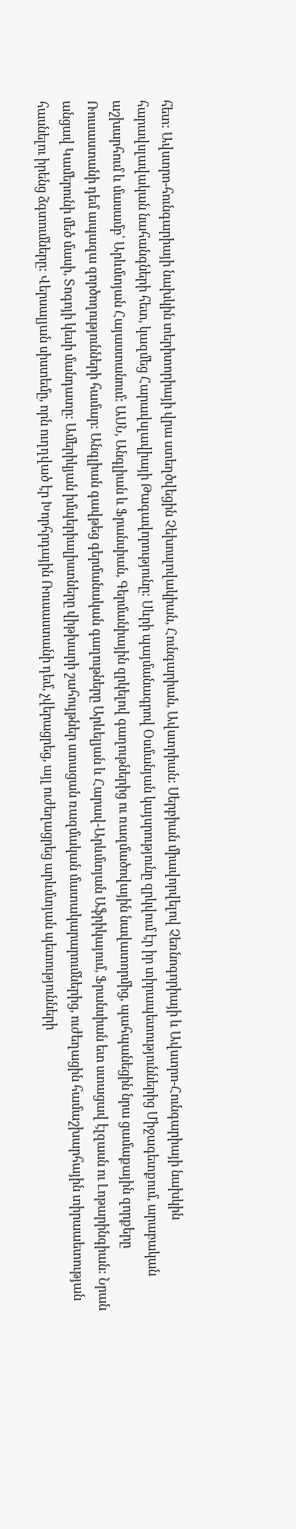հետ: Ավստրո-հունգարիայի նախկին տերիտորիայի վրա ստեղծվեցին Չեխոսլովակիան, Հունգարիան, Ավստրիան: Սերբիան միավորվելով Չեռնոգորիայի և Ավստրո-Հունգարիայի նախկին հարավսլավական նահանգների հետ, կազմեց Հարավսլավիայի Թագավորությունը: Սևրի պայմանագրով Օսմանյան կայսրությունը զրկվում էր իր տիրապետություններից Միջագետքում, արաբական աշխարհում և մասամբ՝ Արևմտյան Հայաստանում: ԱՍՆ, Անգլիան և Ֆրանսիան, Գերմանիային զրկելով գաղութներից ու ռազմածովային նավատորմից, պահպանեցին նրա ցամաքային զորքերը Ռուսաստանի դեմ ապազա զործողությունների համար: Անգլիան գավթեց գերմանական գաղութները Արևելյան և Հարավ-Արևմտյան Աֆրիկայում, Ֆրանսիան ետ ստացավ էլզասն ու Լոթարինգիան: Նրան անցավ Կամերունի մեծ մասի, Տոգոյի կեսի մանդատը: Ամերիկյան իմպերիալիստները վիթխարի շահույթներ ստացան ռազմական մատակարարումներից, ուժեղացին համաշխարհային տիրաաետության հասնելու իրենց ձգտումները: Վերսալյան սիստեմը, որն ուղղված էր Խորհրդային Ռուսաստանի դեմ, չվերացրեց, այլ ուժեղացրեց արևմտյան պետությունների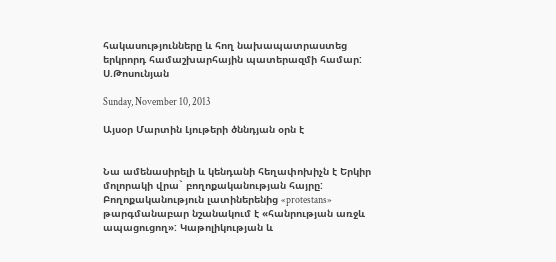հակասությունները և հող նախապատրաստեց երկրորդ համաշխարհային պատերազմի համար: Ս.Թոսունյան

Sunday, November 10, 2013

Այսօր Մարտին Լյութերի ծննդյան օրն է


Նա ամենասիրելի և կենդանի հեղափոխիչն է Երկիր մոլորակի վրա` բողոքականության հայրը: Բողոքականություն լատիներենից «protestans» թարգմանաբար նշանակում է «հանրության առջև ապացուցող»: Կաթոլիկության և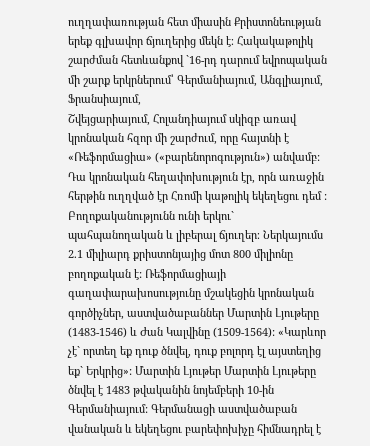ուղղափառության հետ միասին Քրիստոնեության երեք գլխավոր ճյուղերից մեկն է։ Հակակաթոլիկ շարժման հետևանքով `16-րդ դարում եվրոպական մի շարք երկրներում՝ Գերմանիայում, Անգլիայում, Ֆրանսիայում,
Շվեյցարիայում, Հոլանդիայում սկիզբ առավ կրոնական հզոր մի շարժում, որը հայտնի է «Ռեֆորմացիա» («բարենորոգություն») անվամբ: Դա կրոնական հեղափոխություն էր, որն առաջին հերթին ուղղված էր Հռոմի կաթոլիկ եկեղեցու դեմ : Բողոքականությունն ունի երկու` պահպանողական և լիբերալ ճյուղեր։ Ներկայումս 2.1 միլիարդ քրիստոնյայից մոտ 800 միլիոնը բողոքական է: Ռեֆորմացիայի գաղափարախոսությունը մշակեցին կրոնական գործիչներ, աստվածաբաններ Մարտին Լյութերը (1483-1546) և Ժան Կալվինը (1509-1564): «Կարևոր չէ` որտեղ եք դուք ծնվել, դուք բոլորդ էլ այստեղից եք` Երկրից»: Մարտին Լյութեր Մարտին Լյութերը ծնվել է 1483 թվականին նոյեմբերի 10-ին Գերմանիայում: Գերմանացի աստվածաբան վանական և եկեղեցու բարեփոխիչը հիմնադրել է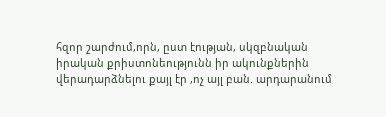հզոր շարժում,որն, ըստ էության, սկզբնական իրական քրիստոնեությունն իր ակունքներին վերադարձնելու քայլ էր ,ոչ այլ բան. արդարանում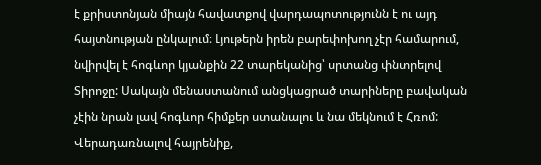է քրիստոնյան միայն հավատքով վարդապոտությունն է ու այդ հայտնության ընկալում։ Լյութերն իրեն բարեփոխող չէր համարում, նվիրվել է հոգևոր կյանքին 22 տարեկանից՝ սրտանց փնտրելով Տիրոջը: Սակայն մենաստանում անցկացրած տարիները բավական չէին նրան լավ հոգևոր հիմքեր ստանալու և նա մեկնում է Հռոմ: Վերադառնալով հայրենիք,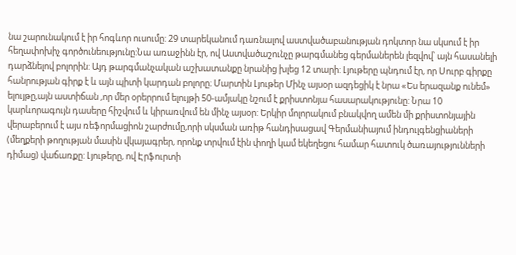նա շարունակում է իր հոգևոր ուսումը: 29 տարեկանում դառնալով աստվածաբանության դոկտոր նա սկսում է իր հեղափոխիչ գործունեությունը:Նա առաջինն էր, ով Աստվածաշունչը թարգմանեց գերմաներեն լեզվով՝ այն հասանելի դարձնելով բոլորին: Այդ թարգմանչական աշխատանքը նրանից խլեց 12 տարի: Լյութերը պնդում էր, որ Սուրբ գիրքը հանրության գիրք է և այն պիտի կարդան բոլորը։ Մարտին Լյութեր Մինչ այսօր ազդեցիկ է նրա «Ես երազանք ունեմ» ելույթը,այն աստիճան ,որ մեր օրերրում ելույթի 50-ամյակը նշում է քրիստոնյա հասարակությունը: Նրա 10 կարևորագույն դասերը հիշվում և կիրառվում են մինչ այսօր: Երկիր մոլորակում բնակվող ամեն մի քրիստոնյային վերաբերում է այս ռեֆորմացիոն շարժումը,որի սկսման առիթ հանդիսացավ Գերմանիայում ինդուլգենցիաների (մեղքերի թողության մասին վկայագրեր, որոնք տրվում էին փողի կամ եկեղեցու համար հատուկ ծառայությունների դիմաց) վաճառքը: Լյութերը, ով Էրֆուրտի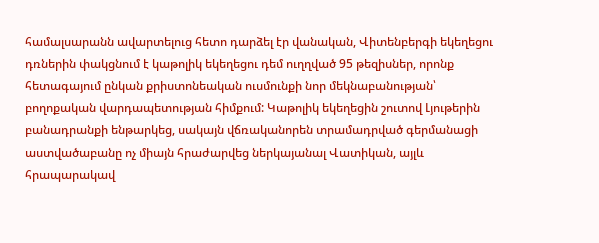համալսարանն ավարտելուց հետո դարձել էր վանական, Վիտենբերգի եկեղեցու դռներին փակցնում է կաթոլիկ եկեղեցու դեմ ուղղված 95 թեզիսներ, որոնք հետագայում ընկան քրիստոնեական ուսմունքի նոր մեկնաբանության՝ բողոքական վարդապետության հիմքում: Կաթոլիկ եկեղեցին շուտով Լյութերին բանադրանքի ենթարկեց, սակայն վճռականորեն տրամադրված գերմանացի աստվածաբանը ոչ միայն հրաժարվեց ներկայանալ Վատիկան, այլև հրապարակավ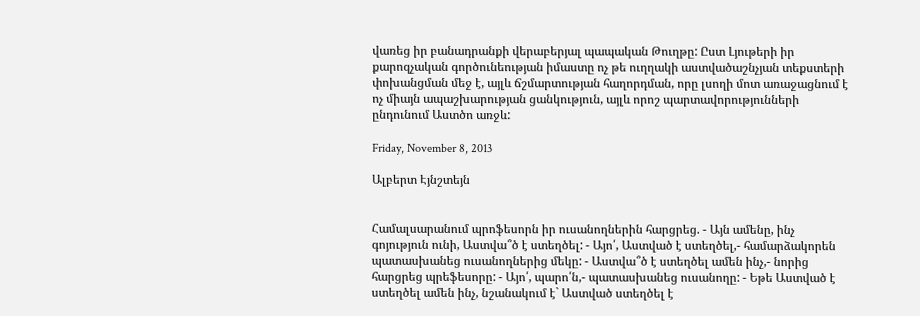վառեց իր բանադրանքի վերաբերյալ պապական Թուղթը: Ըստ Լյութերի իր քարոզչական գործունեության իմաստը ոչ թե ուղղակի աստվածաշնչյան տեքստերի փոխանցման մեջ է, այլև ճշմարտության հաղորդման, որը լսողի մոտ առաջացնում է ոչ միայն ապաշխարության ցանկություն, այլև որոշ պարտավորությունների ընդունում Աստծո առջև:

Friday, November 8, 2013

Ալբերտ Էյնշտեյն


Համալսարանում պրոֆեսորն իր ուսանողներին հարցրեց. - Այն ամենը, ինչ գոյություն ունի, Աստվա՞ծ է ստեղծել: - Այո՛, Աստված է ստեղծել,- համարձակորեն պատասխանեց ուսանողներից մեկը: - Աստվա՞ծ է ստեղծել ամեն ինչ,- նորից հարցրեց պրեֆեսորը: - Այո՛, պարո՛ն,- պատասխանեց ուսանողը: - Եթե Աստված է ստեղծել ամեն ինչ, նշանակում է` Աստված ստեղծել է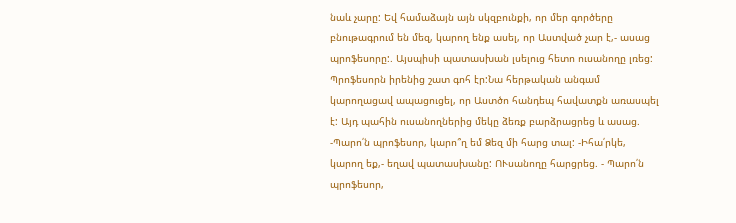նաև չարը: Եվ համաձայն այն սկզբունքի, որ մեր գործերը բնութագրում են մեզ, կարող ենք ասել, որ Աստված չար է,- ասաց պրոֆեսորը:. Այսպիսի պատասխան լսելուց հետո ուսանողը լռեց: Պրոֆեսորն իրենից շատ գոհ էր:Նա հերթական անգամ կարողացավ ապացուցել, որ Աստծո հանդեպ հավատքն առասպել է: Այդ պահին ուսանողներից մեկը ձեռք բարձրացրեց և ասաց. -Պարո՛ն պրոֆեսոր, կարո՞ղ եմ Ձեզ մի հարց տալ: -Իհա՛րկե, կարող եք,- եղավ պատասխանը: ՈՒսանողը հարցրեց. - Պարո՛ն պրոֆեսոր,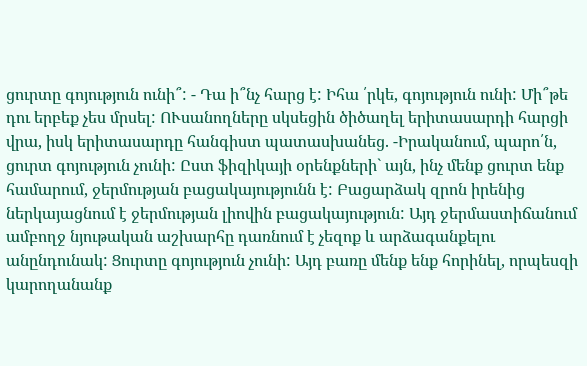ցուրտը գոյություն ունի՞: - Դա ի՞նչ հարց է: Իհա ՛րկե, գոյություն ունի: Մի՞թե դու երբեք չես մրսել: ՈՒսանողները սկսեցին ծիծաղել երիտասարդի հարցի վրա, իսկ երիտասարդը հանգիստ պատասխանեց. -Իրականում, պարո՛ն, ցուրտ գոյություն չունի: Ըստ ֆիզիկայի օրենքների` այն, ինչ մենք ցուրտ ենք համարում, ջերմության բացակայությունն է: Բացարձակ զրոն իրենից ներկայացնում է ջերմության լիովին բացակայություն: Այդ ջերմաստիճանում ամբողջ նյութական աշխարհը դառնում է չեզոք և արձագանքելու անընդունակ: Ցուրտը գոյություն չունի: Այդ բառը մենք ենք հորինել, որպեսզի կարողանանք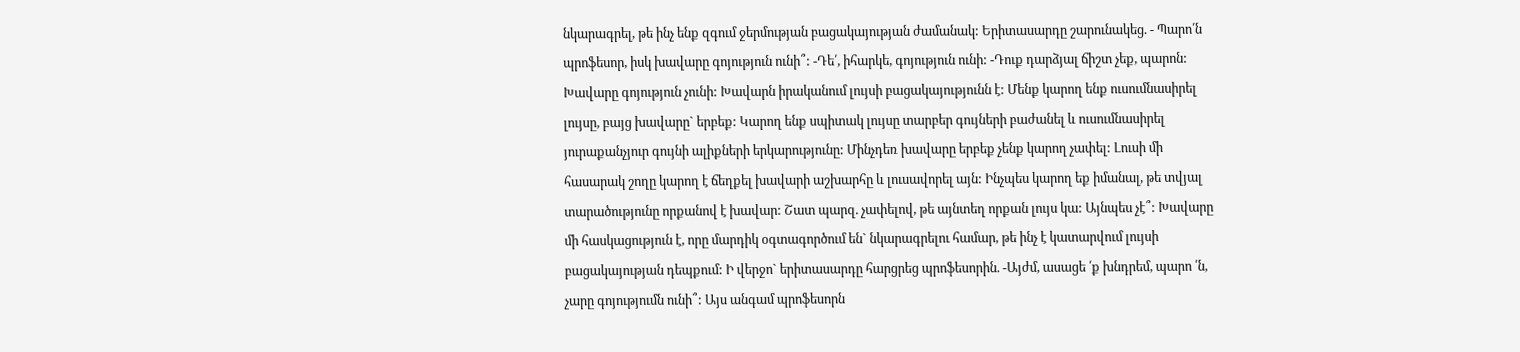նկարագրել, թե ինչ ենք զգում ջերմության բացակայության ժամանակ: Երիտասարդը շարունակեց. - Պարո՛ն պրոֆեսոր, իսկ խավարը գոյություն ունի՞: -Դե՛, իհարկե, գոյություն ունի: -Դուք դարձյալ ճիշտ չեք, պարոն: Խավարը գոյություն չունի: Խավարն իրականում լույսի բացակայությունն է: Մենք կարող ենք ուսումնասիրել լույսը, բայց խավարը` երբեք: Կարող ենք սպիտակ լույսը տարբեր գույների բաժանել և ուսումնասիրել յուրաքանչյուր գույնի ալիքների երկարությունը: Մինչդեռ խավարը երբեք չենք կարող չափել: Լուսի մի հասարակ շողը կարող է ճեղքել խավարի աշխարհը և լուսավորել այն: Ինչպես կարող եք իմանալ, թե տվյալ տարածությունը որքանով է խավար: Շատ պարզ. չափելով, թե այնտեղ որքան լույս կա: Այնպես չէ՞: Խավարը մի հասկացություն է, որը մարդիկ օգտագործում են` նկարագրելու համար, թե ինչ է կատարվում լույսի բացակայության դեպքում: Ի վերջո` երիտասարդը հարցրեց պրոֆեսորին. -Այժմ, ասացե ՛ք խնդրեմ, պարո ՛ն, չարը գոյությումն ունի՞: Այս անգամ պրոֆեսորն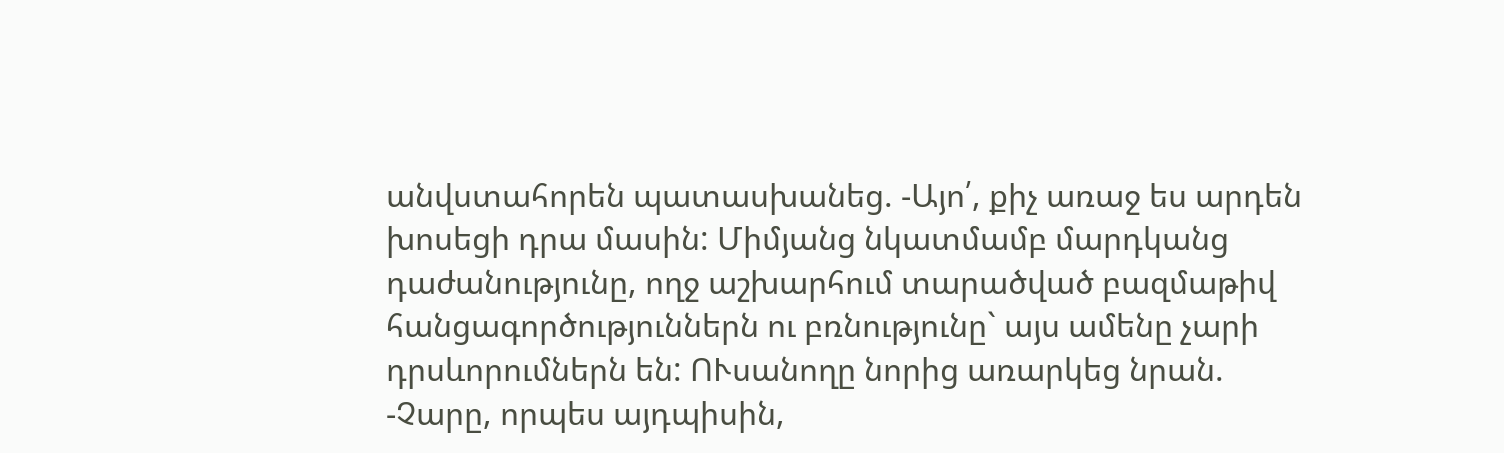անվստահորեն պատասխանեց. -Այո՛, քիչ առաջ ես արդեն խոսեցի դրա մասին: Միմյանց նկատմամբ մարդկանց դաժանությունը, ողջ աշխարհում տարածված բազմաթիվ հանցագործություններն ու բռնությունը` այս ամենը չարի դրսևորումներն են: ՈՒսանողը նորից առարկեց նրան. -Չարը, որպես այդպիսին,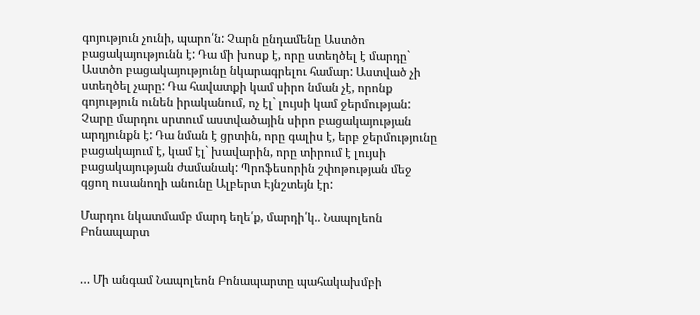գոյություն չունի, պարո՛ն: Չարն ընդամենը Աստծո բացակայությունն է: Դա մի խոսք է, որը ստեղծել է մարդը` Աստծո բացակայությունը նկարագրելու համար: Աստված չի ստեղծել չարը: Դա հավատքի կամ սիրո նման չէ, որոնք գոյություն ունեն իրականում, ոչ էլ` լույսի կամ ջերմության: Չարը մարդու սրտում աստվածային սիրո բացակայության արդյունքն է: Դա նման է ցրտին, որը գալիս է, երբ ջերմությունը բացակայում է, կամ էլ` խավարին, որը տիրում է լույսի բացակայության ժամանակ: Պրոֆեսորին շփոթության մեջ գցող ուսանողի անունը Ալբերտ Էյնշտեյն էր:

Մարդու նկատմամբ մարդ եղե՛ք, մարդի՛կ.. Նապոլեոն Բոնապարտ


… Մի անգամ Նապոլեոն Բոնապարտը պահակախմբի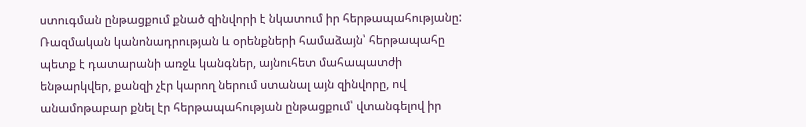ստուգման ընթացքում քնած զինվորի է նկատում իր հերթապահությանը: Ռազմական կանոնադրության և օրենքների համաձայն՝ հերթապահը պետք է դատարանի առջև կանգներ, այնուհետ մահապատժի ենթարկվեր, քանզի չէր կարող ներում ստանալ այն զինվորը, ով անամոթաբար քնել էր հերթապահության ընթացքում՝ վտանգելով իր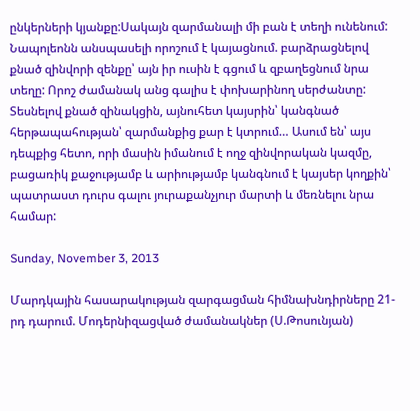ընկերների կյանքը:Սակայն զարմանալի մի բան է տեղի ունենում: Նապոլեոնն անսպասելի որոշում է կայացնում. բարձրացնելով քնած զինվորի զենքը՝ այն իր ուսին է գցում և զբաղեցնում նրա տեղը: Որոշ ժամանակ անց գալիս է փոխարինող սերժանտը: Տեսնելով քնած զինակցին, այնուհետ կայսրին՝ կանգնած հերթապահության՝ զարմանքից քար է կտրում… Ասում են՝ այս դեպքից հետո, որի մասին իմանում է ողջ զինվորական կազմը, բացառիկ քաջությամբ և արիությամբ կանգնում է կայսեր կողքին՝ պատրաստ դուրս գալու յուրաքանչյուր մարտի և մեռնելու նրա համար:

Sunday, November 3, 2013

Մարդկային հասարակության զարգացման հիմնախնդիրները 21-րդ դարում. Մոդերնիզացված ժամանակներ (Ս.Թոսունյան)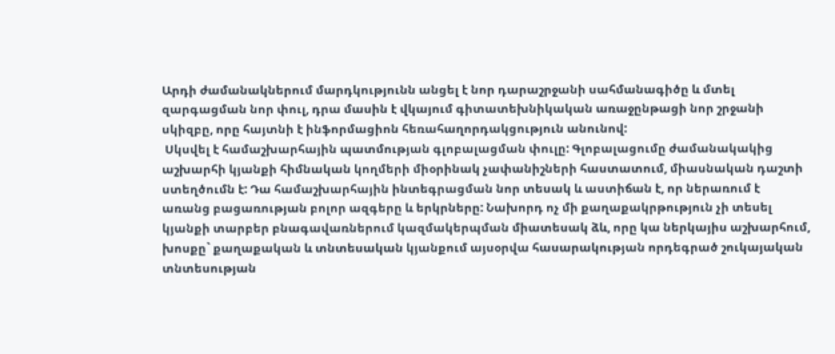Արդի ժամանակներում մարդկությունն անցել է նոր դարաշրջանի սահմանագիծը և մտել զարգացման նոր փուլ, դրա մասին է վկայում գիտատեխնիկական առաջընթացի նոր շրջանի սկիզբը, որը հայտնի է ինֆորմացիոն հեռահաղորդակցություն անունով:
 Սկսվել է համաշխարհային պատմության գլոբալացման փուլը: Գլոբալացումը ժամանակակից աշխարհի կյանքի հիմնական կողմերի միօրինակ չափանիշների հաստատում, միասնական դաշտի ստեղծումն է: Դա համաշխարհային ինտեգրացման նոր տեսակ և աստիճան է, որ ներառում է առանց բացառության բոլոր ազգերը և երկրները: Նախորդ ոչ մի քաղաքակրթություն չի տեսել կյանքի տարբեր բնագավառներում կազմակերպման միատեսակ ձև, որը կա ներկայիս աշխարհում, խոսքը` քաղաքական և տնտեսական կյանքում այսօրվա հասարակության որդեգրած շուկայական տնտեսության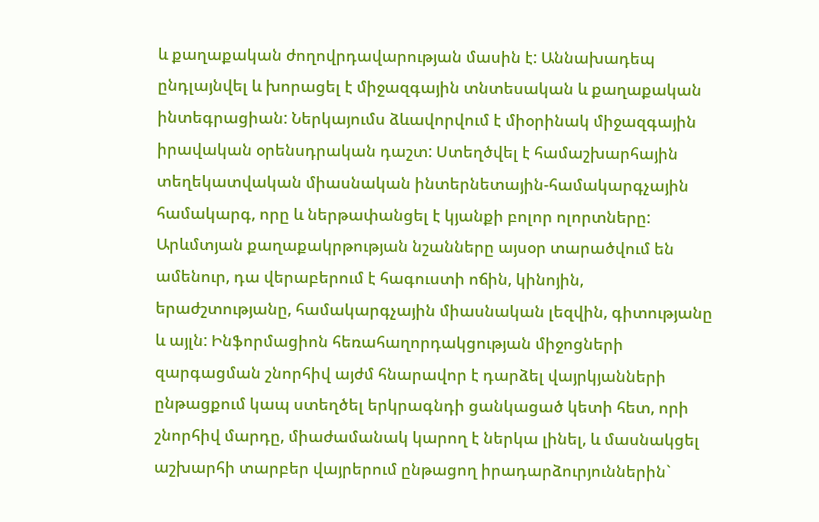և քաղաքական ժողովրդավարության մասին է: Աննախադեպ ընդլայնվել և խորացել է միջազգային տնտեսական և քաղաքական ինտեգրացիան: Ներկայումս ձևավորվում է միօրինակ միջազգային իրավական օրենսդրական դաշտ: Ստեղծվել է համաշխարհային տեղեկատվական միասնական ինտերնետային-համակարգչային համակարգ, որը և ներթափանցել է կյանքի բոլոր ոլորտները: Արևմտյան քաղաքակրթության նշանները այսօր տարածվում են ամենուր, դա վերաբերում է հագուստի ոճին, կինոյին, երաժշտությանը, համակարգչային միասնական լեզվին, գիտությանը և այլն: Ինֆորմացիոն հեռահաղորդակցության միջոցների զարգացման շնորհիվ այժմ հնարավոր է դարձել վայրկյանների ընթացքում կապ ստեղծել երկրագնդի ցանկացած կետի հետ, որի շնորհիվ մարդը, միաժամանակ կարող է ներկա լինել, և մասնակցել աշխարհի տարբեր վայրերում ընթացող իրադարձուրյուններին`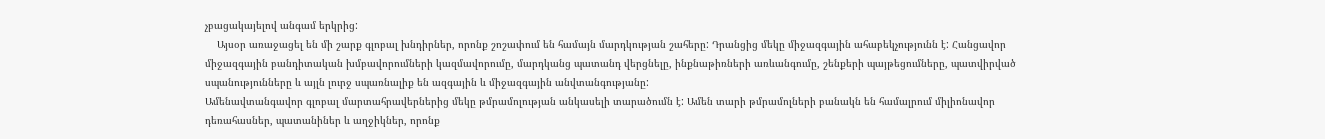չբացակայելով անգամ երկրից:
    Այսօր առաջացել են մի շարք գլոբալ խնդիրներ, որոնք շոշափում են համայն մարդկության շահերը: Դրանցից մեկը միջազգային ահաբեկչությունն է: Հանցավոր միջազգային բանդիտական խմբավորումների կազմավորումը, մարդկանց պատանդ վերցնելը, ինքնաթիռների առևանգումը, շենքերի պայթեցումները, պատվիրված սպանությունները և այլն լուրջ սպառնալիք են ազգային և միջազգային անվտանգությանը:
Ամենավտանգավոր գլոբալ մարտահրավերներից մեկը թմրամոլության անկասելի տարածումն է: Ամեն տարի թմրամոլների բանակն են համալրում միլիոնավոր դեռահասներ, պատանիներ և աղջիկներ, որոնք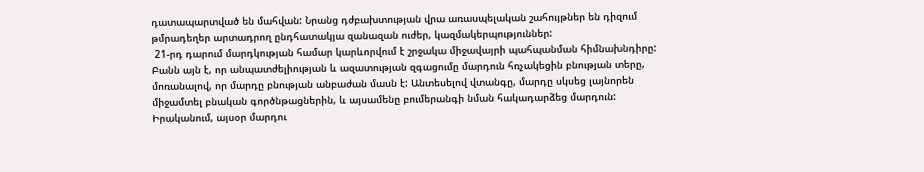դատապարտված են մահվան: Նրանց դժբախտության վրա առասպելական շահույթներ են դիզում թմրադեղեր արտադրող ընդհատակյա զանազան ուժեր, կազմակերպություններ:
 21-րդ դարում մարդկության համար կարևորվում է շրջակա միջավայրի պահպանման հիմնախնդիրը: Բանն այն է, որ անպատժելիության և ազատության զգացումը մարդուն հռչակեցին բնության տերը, մոռանալով, որ մարդը բնության անբաժան մասն է: Անտեսելով վտանգը, մարդը սկսեց լայնորեն միջամտել բնական գործնթացներին, և այսամենը բումերանգի նման հակադարձեց մարդուն: Իրականում, այսօր մարդու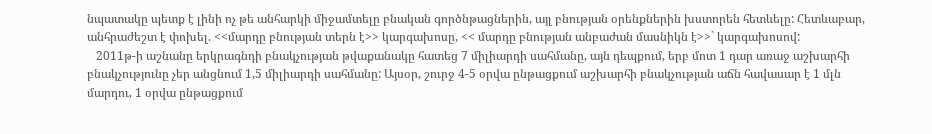նպատակը պետք է լինի ոչ թե անհարկի միջամտելը բնական գործնթացներին, այլ բնության օրենքներին խստորեն հետևելը: Հետևաբար, անհրաժեշտ է փոխել. <<մարդը բնության տերն է>> կարգախոսը, << մարդը բնության անբաժան մասնիկն է>>` կարգախոսով:
   2011թ-ի աշնանը երկրագնդի բնակչության թվաքանակը հատեց 7 միլիարդի սահմանը, այն դեպքում, երբ մոտ 1 դար առաջ աշխարհի բնակչությունը չեր անցնում 1,5 միլիարդի սահմանը: Այսօր, շուրջ 4-5 օրվա ընթացքում աշխարհի բնակչության աճն հավասար է 1 մլն մարդու, 1 օրվա ընթացքում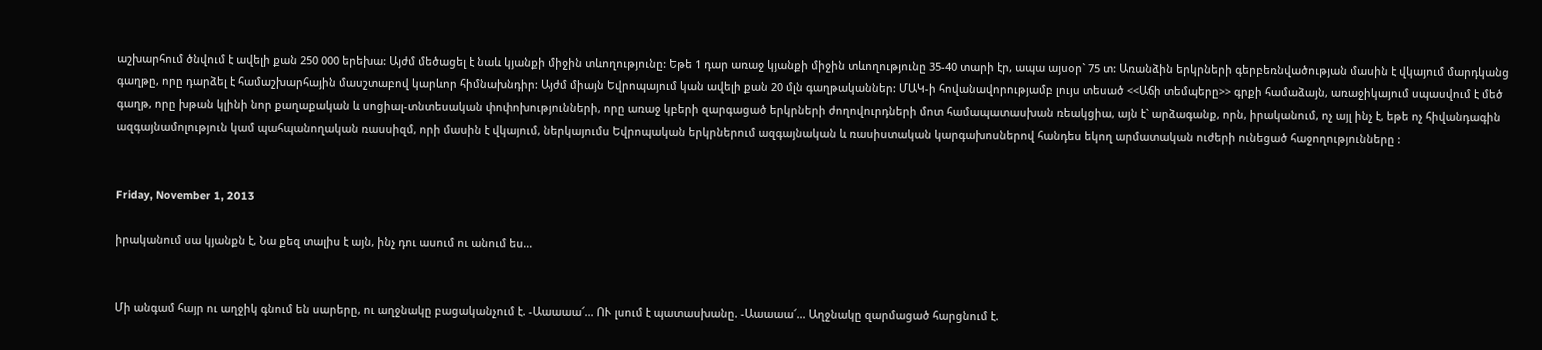աշխարհում ծնվում է ավելի քան 250 000 երեխա: Այժմ մեծացել է նաև կյանքի միջին տևողությունը: Եթե 1 դար առաջ կյանքի միջին տևողությունը 35-40 տարի էր, ապա այսօր` 75 տ: Առանձին երկրների գերբեռնվածության մասին է վկայում մարդկանց գաղթը, որը դարձել է համաշխարհային մասշտաբով կարևոր հիմնախնդիր: Այժմ միայն Եվրոպայում կան ավելի քան 20 մլն գաղթականներ: ՄԱԿ-ի հովանավորությամբ լույս տեսած <<Աճի տեմպերը>> գրքի համաձայն, առաջիկայում սպասվում է մեծ գաղթ, որը խթան կլինի նոր քաղաքական և սոցիալ-տնտեսական փոփոխությունների, որը առաջ կբերի զարգացած երկրների ժողովուրդների մոտ համապատասխան ռեակցիա, այն է` արձագանք, որն, իրականում, ոչ այլ ինչ է, եթե ոչ հիվանդագին ազգայնամոլություն կամ պահպանողական ռասսիզմ, որի մասին է վկայում, ներկայումս Եվրոպական երկրներում ազգայնական և ռասիստական կարգախոսներով հանդես եկող արմատական ուժերի ունեցած հաջողությունները :


Friday, November 1, 2013

իրականում սա կյանքն է, Նա քեզ տալիս է այն, ինչ դու ասում ու անում ես...


Մի անգամ հայր ու աղջիկ գնում են սարերը, ու աղջնակը բացականչում է. -Աաաաա՜... ՈՒ լսում է պատասխանը. -Աաաաա՜... Աղջնակը զարմացած հարցնում է.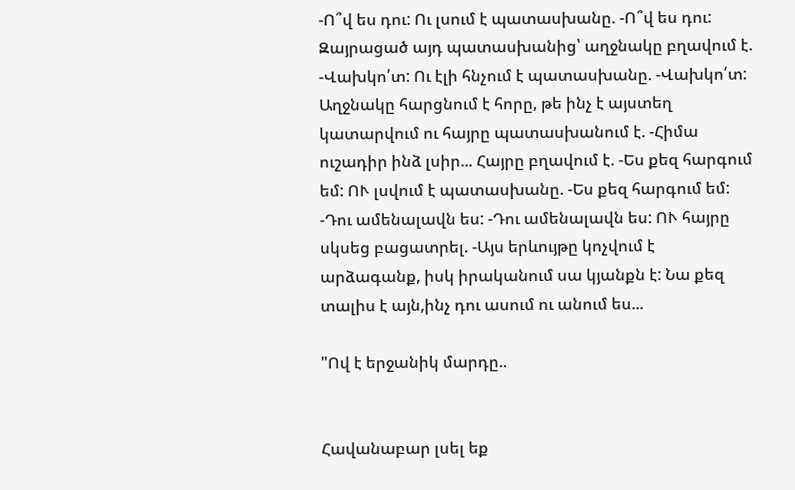-Ո՞վ ես դու: Ու լսում է պատասխանը. -Ո՞վ ես դու: Զայրացած այդ պատասխանից՝ աղջնակը բղավում է. -Վախկո՛տ: Ու էլի հնչում է պատասխանը. -Վախկո՛տ: Աղջնակը հարցնում է հորը, թե ինչ է այստեղ կատարվում ու հայրը պատասխանում է. -Հիմա ուշադիր ինձ լսիր... Հայրը բղավում է. -Ես քեզ հարգում եմ: ՈՒ լսվում է պատասխանը. -Ես քեզ հարգում եմ: -Դու ամենալավն ես: -Դու ամենալավն ես: ՈՒ հայրը սկսեց բացատրել. -Այս երևույթը կոչվում է արձագանք, իսկ իրականում սա կյանքն է: Նա քեզ տալիս է այն,ինչ դու ասում ու անում ես...

"Ով է երջանիկ մարդը..


Հավանաբար լսել եք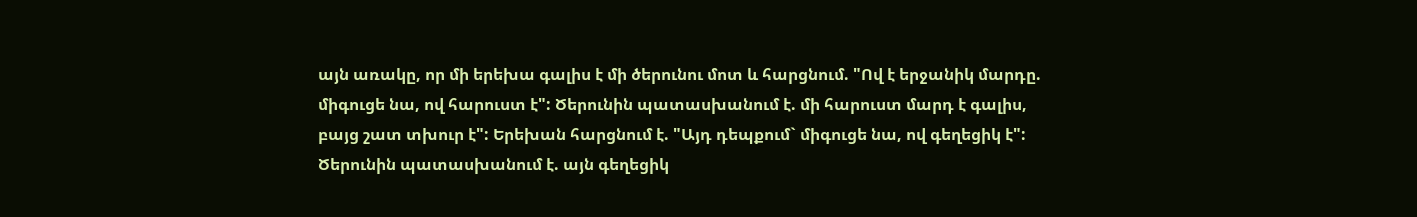այն առակը, որ մի երեխա գալիս է մի ծերունու մոտ և հարցնում. "Ով է երջանիկ մարդը. միգուցե նա, ով հարուստ է": Ծերունին պատասխանում է. մի հարուստ մարդ է գալիս, բայց շատ տխուր է": Երեխան հարցնում է. "Այդ դեպքում` միգուցե նա, ով գեղեցիկ է": Ծերունին պատասխանում է. այն գեղեցիկ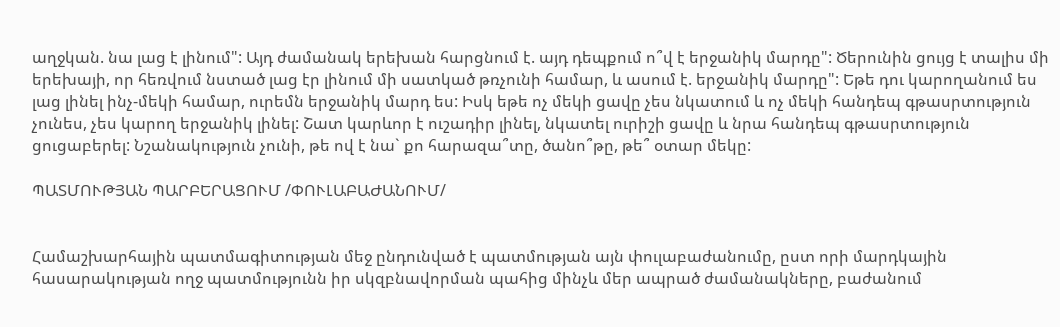աղջկան. նա լաց է լինում": Այդ ժամանակ երեխան հարցնում է. այդ դեպքում ո՞վ է երջանիկ մարդը": Ծերունին ցույց է տալիս մի երեխայի, որ հեռվում նստած լաց էր լինում մի սատկած թռչունի համար, և ասում է. երջանիկ մարդը": Եթե դու կարողանում ես լաց լինել ինչ-մեկի համար, ուրեմն երջանիկ մարդ ես: Իսկ եթե ոչ մեկի ցավը չես նկատում և ոչ մեկի հանդեպ գթասրտություն չունես, չես կարող երջանիկ լինել: Շատ կարևոր է ուշադիր լինել, նկատել ուրիշի ցավը և նրա հանդեպ գթասրտություն ցուցաբերել: Նշանակություն չունի, թե ով է նա` քո հարազա՞տը, ծանո՞թը, թե՞ օտար մեկը:

ՊԱՏՄՈՒԹՅԱՆ ՊԱՐԲԵՐԱՑՈՒՄ /ՓՈՒԼԱԲԱԺԱՆՈՒՄ/


Համաշխարհային պատմագիտության մեջ ընդունված է պատմության այն փուլաբաժանումը, ըստ որի մարդկային հասարակության ողջ պատմությունն իր սկզբնավորման պահից մինչև մեր ապրած ժամանակները, բաժանում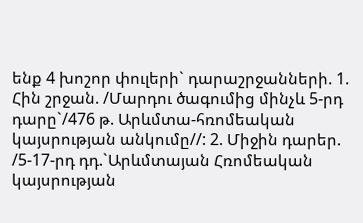ենք 4 խոշոր փուլերի` դարաշրջանների. 1. Հին շրջան. /Մարդու ծագումից մինչև 5-րդ դարը`/476 թ. Արևմտա-հռոմեական կայսրության անկումը//: 2. Միջին դարեր. /5-17-րդ դդ.`Արևմտայան Հռոմեական կայսրության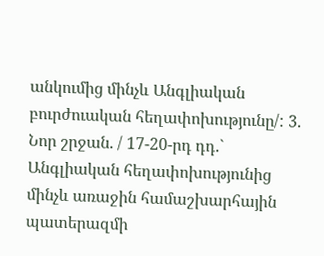անկումից մինչև Անգլիական բուրժուական հեղափոխությունը/: 3. Նոր շրջան. / 17-20-րդ դդ.` Անգլիական հեղափոխությունից մինչև առաջին համաշխարհային պատերազմի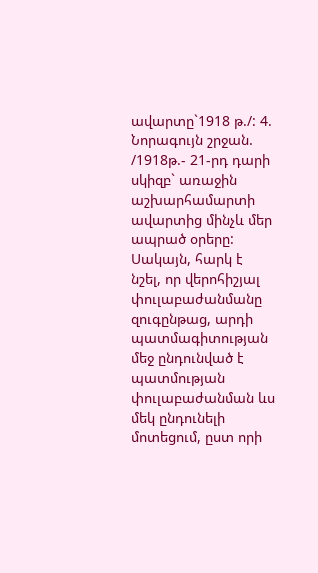ավարտը`1918 թ./: 4. Նորագույն շրջան. /1918թ.- 21-րդ դարի սկիզբ` առաջին աշխարհամարտի ավարտից մինչև մեր ապրած օրերը: Սակայն, հարկ է նշել, որ վերոհիշյալ փուլաբաժանմանը զուգընթաց, արդի պատմագիտության մեջ ընդունված է պատմության փուլաբաժանման ևս մեկ ընդունելի մոտեցում, ըստ որի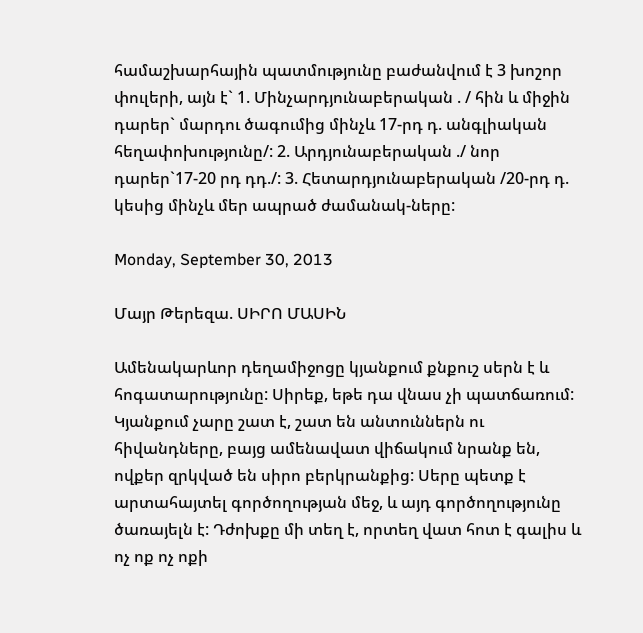համաշխարհային պատմությունը բաժանվում է 3 խոշոր փուլերի, այն է` 1. Մինչարդյունաբերական . / հին և միջին դարեր` մարդու ծագումից մինչև 17-րդ դ. անգլիական հեղափոխությունը/: 2. Արդյունաբերական ./ նոր դարեր`17-20 րդ դդ./: 3. Հետարդյունաբերական /20-րդ դ. կեսից մինչև մեր ապրած ժամանակ-ները:

Monday, September 30, 2013

Մայր Թերեզա. ՍԻՐՈ ՄԱՍԻՆ

Ամենակարևոր դեղամիջոցը կյանքում քնքուշ սերն է և հոգատարությունը: Սիրեք, եթե դա վնաս չի պատճառում: Կյանքում չարը շատ է, շատ են անտուններն ու հիվանդները, բայց ամենավատ վիճակում նրանք են, ովքեր զրկված են սիրո բերկրանքից: Սերը պետք է արտահայտել գործողության մեջ, և այդ գործողությունը ծառայելն է: Դժոխքը մի տեղ է, որտեղ վատ հոտ է գալիս և ոչ ոք ոչ ոքի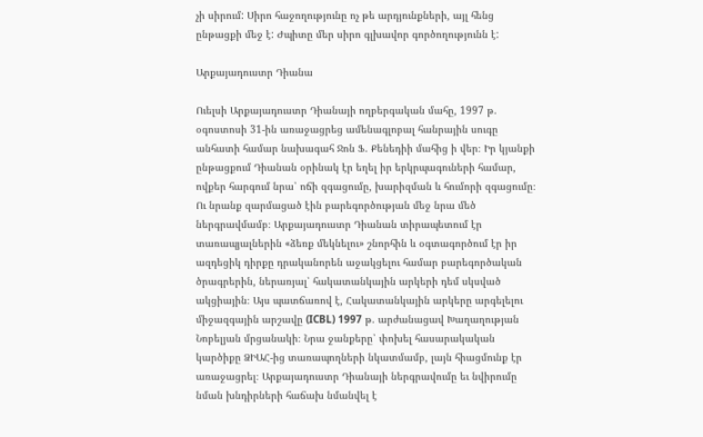չի սիրում: Սիրո հաջողությունը ոչ թե արդյունքների, այլ հենց ընթացքի մեջ է: Ժպիտը մեր սիրո գլխավոր գործողությունն է:

Արքայադուստր Դիանա

Ուելսի Արքայադուստր Դիանայի ողբերգական մահը, 1997 թ. օգոստոսի 31-ին առաջացրեց ամենագլոբալ հանրային սուգը անհատի համար նախագահ Ջոն Ֆ. Քենեդիի մահից ի վեր։ Իր կյանքի ընթացքում Դիանան օրինակ էր եղել իր երկրպագուների համար, ովքեր հարգում նրա՝ ոճի զգացումը, խարիզման և հումորի զգացումը։ Ու նրանք զարմացած էին բարեգործության մեջ նրա մեծ ներգրավմամբ։ Արքայադուստր Դիանան տիրապետում էր տառապյալներին «ձեռք մեկնելու» շնորհին և օգտագործում էր իր ազդեցիկ դիրքը դրականորեն աջակցելու համար բարեգործական ծրագրերին, ներառյալ՝ հակատանկային արկերի դեմ սկսված ակցիային։ Այս պատճառով է, Հակատանկային արկերը արգելելու միջազգային արշավը (ICBL) 1997 թ. արժանացավ Խաղաղության Նոբելյան մրցանակի։ Նրա ջանքերը՝ փոխել հասարակական կարծիքը ՁԻԱՀ-ից տառապողների նկատմամբ, լայն հիացմունք էր առաջացրել։ Արքայադուստր Դիանայի ներգրավումը եւ նվիրումը նման խնդիրների հաճախ նմանվել է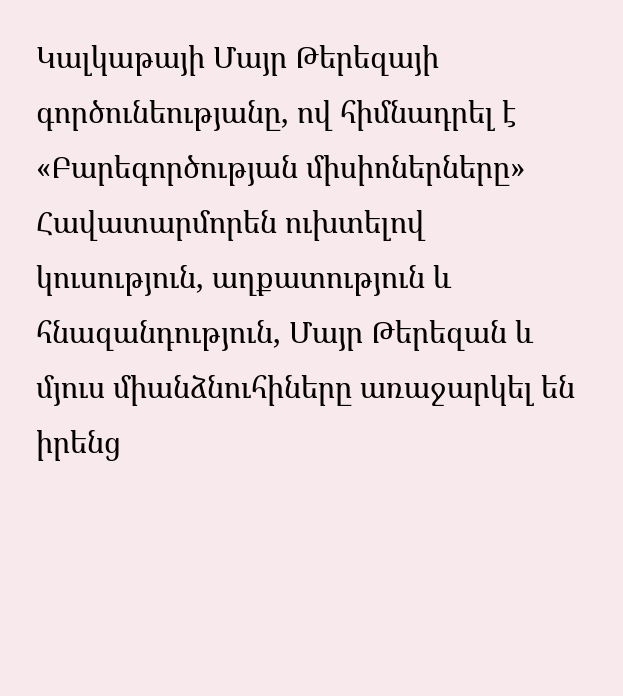Կալկաթայի Մայր Թերեզայի գործունեությանը, ով հիմնադրել է «Բարեգործության միսիոներները» Հավատարմորեն ուխտելով կուսություն, աղքատություն և հնազանդություն, Մայր Թերեզան և մյուս միանձնուհիները առաջարկել են իրենց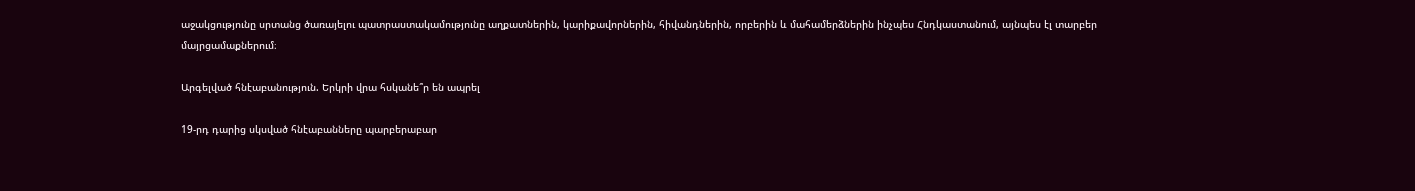աջակցությունը սրտանց ծառայելու պատրաստակամությունը աղքատներին, կարիքավորներին, հիվանդներին, որբերին և մահամերձներին ինչպես Հնդկաստանում, այնպես էլ տարբեր մայրցամաքներում։

Արգելված հնէաբանություն. Երկրի վրա հսկանե՞ր են ապրել

19-րդ դարից սկսված հնէաբանները պարբերաբար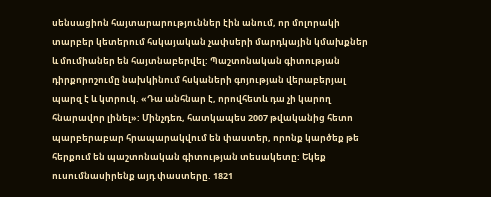սենսացիոն հայտարարություններ էին անում, որ մոլորակի տարբեր կետերում հսկայական չափսերի մարդկային կմախքներ և մումիաներ են հայտնաբերվել: Պաշտոնական գիտության դիրքորոշումը նախկինում հսկաների գոյության վերաբերյալ պարզ է և կտրուկ. «Դա անհնար է, որովհետև դա չի կարող հնարավոր լինել»: Մինչդեռ, հատկապես 2007 թվականից հետո պարբերաբար հրապարակվում են փաստեր, որոնք կարծեք թե հերքում են պաշտոնական գիտության տեսակետը: Եկեք ուսումնասիրենք այդ փաստերը. 1821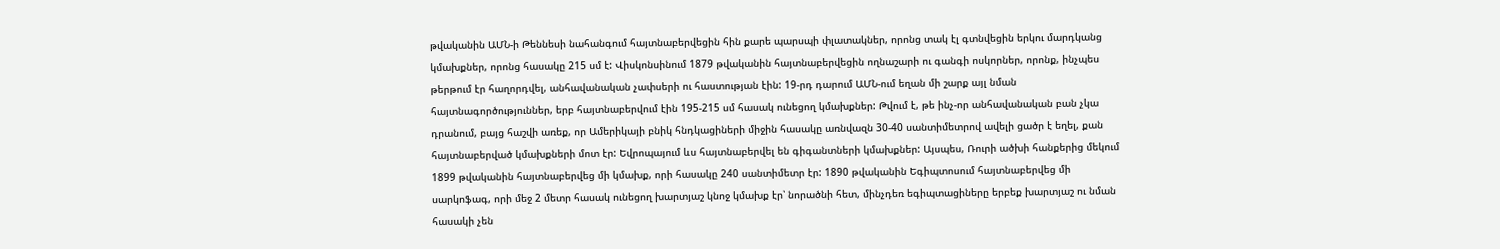թվականին ԱՄՆ-ի Թեննեսի նահանգում հայտնաբերվեցին հին քարե պարսպի փլատակներ, որոնց տակ էլ գտնվեցին երկու մարդկանց կմախքներ, որոնց հասակը 215 սմ է: Վիսկոնսինում 1879 թվականին հայտնաբերվեցին ողնաշարի ու գանգի ոսկորներ, որոնք, ինչպես թերթում էր հաղորդվել, անհավանական չափսերի ու հաստության էին: 19-րդ դարում ԱՄՆ-ում եղան մի շարք այլ նման հայտնագործություններ, երբ հայտնաբերվում էին 195-215 սմ հասակ ունեցող կմախքներ: Թվում է, թե ինչ-որ անհավանական բան չկա դրանում, բայց հաշվի առեք, որ Ամերիկայի բնիկ հնդկացիների միջին հասակը առնվազն 30-40 սանտիմետրով ավելի ցածր է եղել, քան հայտնաբերված կմախքների մոտ էր: Եվրոպայում ևս հայտնաբերվել են գիգանտների կմախքներ: Այսպես, Ռուրի ածխի հանքերից մեկում 1899 թվականին հայտնաբերվեց մի կմախք, որի հասակը 240 սանտիմետր էր: 1890 թվականին Եգիպտոսում հայտնաբերվեց մի սարկոֆագ, որի մեջ 2 մետր հասակ ունեցող խարտյաշ կնոջ կմախք էր՝ նորածնի հետ, մինչդեռ եգիպտացիները երբեք խարտյաշ ու նման հասակի չեն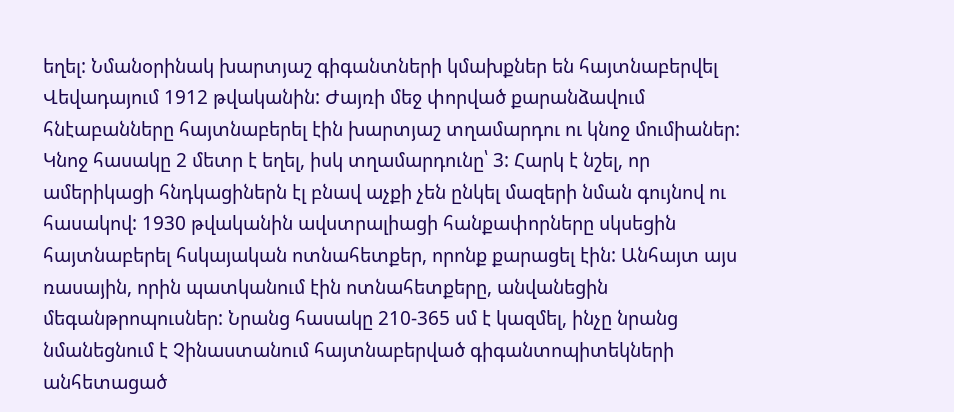եղել: Նմանօրինակ խարտյաշ գիգանտների կմախքներ են հայտնաբերվել Վեվադայում 1912 թվականին: Ժայռի մեջ փորված քարանձավում հնէաբանները հայտնաբերել էին խարտյաշ տղամարդու ու կնոջ մումիաներ: Կնոջ հասակը 2 մետր է եղել, իսկ տղամարդունը՝ 3: Հարկ է նշել, որ ամերիկացի հնդկացիներն էլ բնավ աչքի չեն ընկել մազերի նման գույնով ու հասակով: 1930 թվականին ավստրալիացի հանքափորները սկսեցին հայտնաբերել հսկայական ոտնահետքեր, որոնք քարացել էին: Անհայտ այս ռասային, որին պատկանում էին ոտնահետքերը, անվանեցին մեգանթրոպուսներ: Նրանց հասակը 210-365 սմ է կազմել, ինչը նրանց նմանեցնում է Չինաստանում հայտնաբերված գիգանտոպիտեկների անհետացած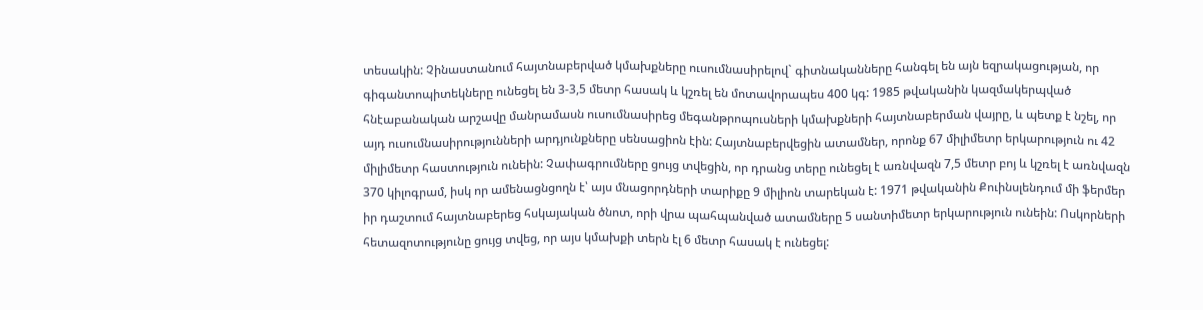տեսակին: Չինաստանում հայտնաբերված կմախքները ուսումնասիրելով` գիտնականները հանգել են այն եզրակացության, որ գիգանտոպիտեկները ունեցել են 3-3,5 մետր հասակ և կշռել են մոտավորապես 400 կգ: 1985 թվականին կազմակերպված հնէաբանական արշավը մանրամասն ուսումնասիրեց մեգանթրոպուսների կմախքների հայտնաբերման վայրը, և պետք է նշել, որ այդ ուսումնասիրությունների արդյունքները սենսացիոն էին: Հայտնաբերվեցին ատամներ, որոնք 67 միլիմետր երկարություն ու 42 միլիմետր հաստություն ունեին: Չափագրումները ցույց տվեցին, որ դրանց տերը ունեցել է առնվազն 7,5 մետր բոյ և կշռել է առնվազն 370 կիլոգրամ, իսկ որ ամենացնցողն է՝ այս մնացորդների տարիքը 9 միլիոն տարեկան է: 1971 թվականին Քուինսլենդում մի ֆերմեր իր դաշտում հայտնաբերեց հսկայական ծնոտ, որի վրա պահպանված ատամները 5 սանտիմետր երկարություն ունեին: Ոսկորների հետազոտությունը ցույց տվեց, որ այս կմախքի տերն էլ 6 մետր հասակ է ունեցել: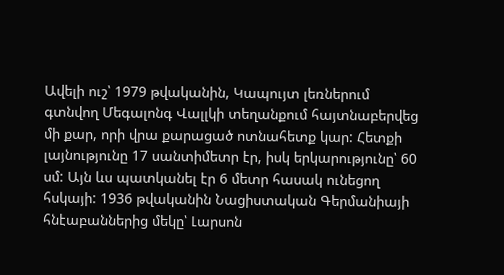Ավելի ուշ՝ 1979 թվականին, Կապույտ լեռներում գտնվող Մեգալոնգ Վալլկի տեղանքում հայտնաբերվեց մի քար, որի վրա քարացած ոտնահետք կար: Հետքի լայնությունը 17 սանտիմետր էր, իսկ երկարությունը՝ 60 սմ: Այն ևս պատկանել էր 6 մետր հասակ ունեցող հսկայի: 1936 թվականին Նացիստական Գերմանիայի հնէաբաններից մեկը՝ Լարսոն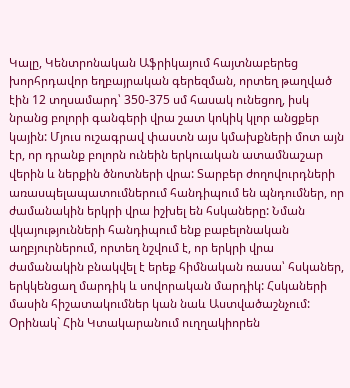Կալը, Կենտրոնական Աֆրիկայում հայտնաբերեց խորհրդավոր եղբայրական գերեզման, որտեղ թաղված էին 12 տղսամարդ՝ 350-375 սմ հասակ ունեցող, իսկ նրանց բոլորի գանգերի վրա շատ կոկիկ կլոր անցքեր կային: Մյուս ուշագրավ փաստն այս կմախքների մոտ այն էր, որ դրանք բոլորն ունեին երկուական ատամնաշար վերին և ներքին ծնոտների վրա: Տարբեր ժողովուրդների առասպելապատումներում հանդիպում են պնդումներ, որ ժամանակին երկրի վրա իշխել են հսկաները: Նման վկայությունների հանդիպում ենք բաբելոնական աղբյուրներում, որտեղ նշվում է, որ երկրի վրա ժամանակին բնակվել է երեք հիմնական ռասա՝ հսկաներ, երկկենցաղ մարդիկ և սովորական մարդիկ: Հսկաների մասին հիշատակումներ կան նաև Աստվածաշնչում: Օրինակ` Հին Կտակարանում ուղղակիորեն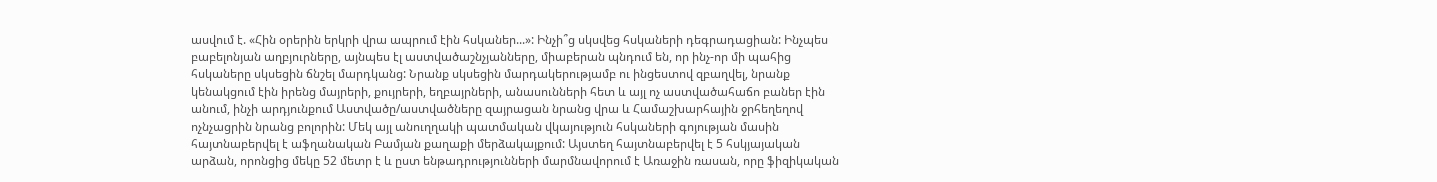ասվում է. «Հին օրերին երկրի վրա ապրում էին հսկաներ...»: Ինչի՞ց սկսվեց հսկաների դեգրադացիան: Ինչպես բաբելոնյան աղբյուրները, այնպես էլ աստվածաշնչյանները, միաբերան պնդում են, որ ինչ-որ մի պահից հսկաները սկսեցին ճնշել մարդկանց: Նրանք սկսեցին մարդակերությամբ ու ինցեստով զբաղվել, նրանք կենակցում էին իրենց մայրերի, քույրերի, եղբայրների, անասունների հետ և այլ ոչ աստվածահաճո բաներ էին անում, ինչի արդյունքում Աստվածը/աստվածները զայրացան նրանց վրա և Համաշխարհային ջրհեղեղով ոչնչացրին նրանց բոլորին: Մեկ այլ անուղղակի պատմական վկայություն հսկաների գոյության մասին հայտնաբերվել է աֆղանական Բամյան քաղաքի մերձակայքում: Այստեղ հայտնաբերվել է 5 հսկյայական արձան, որոնցից մեկը 52 մետր է և ըստ ենթադրությունների մարմնավորում է Առաջին ռասան, որը ֆիզիկական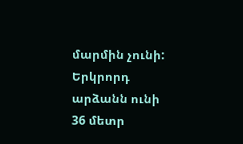մարմին չունի: Երկրորդ արձանն ունի 36 մետր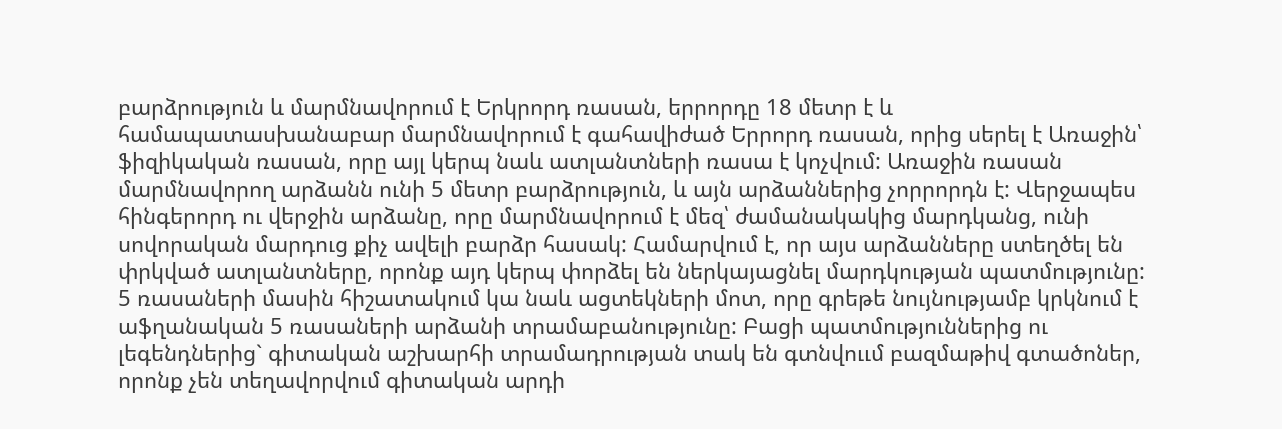բարձրություն և մարմնավորում է Երկրորդ ռասան, երրորդը 18 մետր է և համապատասխանաբար մարմնավորում է գահավիժած Երրորդ ռասան, որից սերել է Առաջին՝ ֆիզիկական ռասան, որը այլ կերպ նաև ատլանտների ռասա է կոչվում: Առաջին ռասան մարմնավորող արձանն ունի 5 մետր բարձրություն, և այն արձաններից չորրորդն է: Վերջապես հինգերորդ ու վերջին արձանը, որը մարմնավորում է մեզ՝ ժամանակակից մարդկանց, ունի սովորական մարդուց քիչ ավելի բարձր հասակ: Համարվում է, որ այս արձանները ստեղծել են փրկված ատլանտները, որոնք այդ կերպ փորձել են ներկայացնել մարդկության պատմությունը: 5 ռասաների մասին հիշատակում կա նաև ացտեկների մոտ, որը գրեթե նույնությամբ կրկնում է աֆղանական 5 ռասաների արձանի տրամաբանությունը: Բացի պատմություններից ու լեգենդներից` գիտական աշխարհի տրամադրության տակ են գտնվոււմ բազմաթիվ գտածոներ, որոնք չեն տեղավորվում գիտական արդի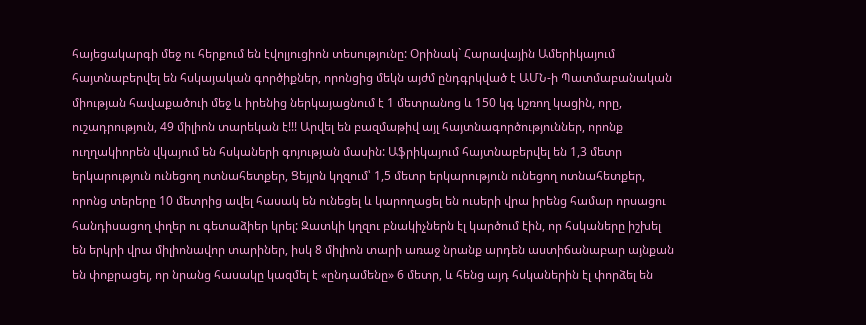հայեցակարգի մեջ ու հերքում են էվոլյուցիոն տեսությունը: Օրինակ` Հարավային Ամերիկայում հայտնաբերվել են հսկայական գործիքներ, որոնցից մեկն այժմ ընդգրկված է ԱՄՆ-ի Պատմաբանական միության հավաքածուի մեջ և իրենից ներկայացնում է 1 մետրանոց և 150 կգ կշռող կացին, որը, ուշադրություն, 49 միլիոն տարեկան է!!! Արվել են բազմաթիվ այլ հայտնագործություններ, որոնք ուղղակիորեն վկայում են հսկաների գոյության մասին: Աֆրիկայում հայտնաբերվել են 1,3 մետր երկարություն ունեցող ոտնահետքեր, Ցեյլոն կղզում՝ 1,5 մետր երկարություն ունեցող ոտնահետքեր, որոնց տերերը 10 մետրից ավել հասակ են ունեցել և կարողացել են ուսերի վրա իրենց համար որսացու հանդիսացող փղեր ու գետաձիեր կրել: Զատկի կղզու բնակիչներն էլ կարծում էին, որ հսկաները իշխել են երկրի վրա միլիոնավոր տարիներ, իսկ 8 միլիոն տարի առաջ նրանք արդեն աստիճանաբար այնքան են փոքրացել, որ նրանց հասակը կազմել է «ընդամենը» 6 մետր, և հենց այդ հսկաներին էլ փորձել են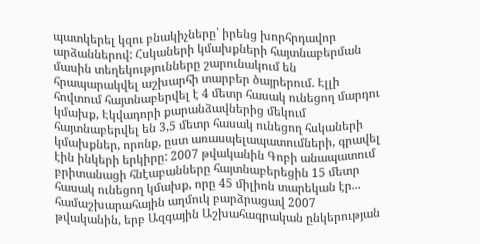պատկերել կզու բնակիչները՝ իրենց խորհրդավոր արձաններով: Հսկաների կմախքների հայտնաբերման մասին տեղեկությունները շարունակում են հրապարակվել աշխարհի տարբեր ծայրերում. Էլլի հովտում հայտնաբերվել է 4 մետր հասակ ունեցող մարդու կմախք, Էկվադորի քարանձավներից մեկում հայտնաբերվել են 3,5 մետր հասակ ունեցող հսկաների կմախքներ, որոնք, ըստ առասպելապատումների, գրավել էին ինկերի երկիրը: 2007 թվականին Գոբի անապատում բրիտանացի հնէաբանները հայտնաբերեցին 15 մետր հասակ ունեցող կմախք, որը 45 միլիոն տարեկան էր... համաշխարահային աղմուկ բարձրացավ 2007 թվականին, երբ Ազգային Աշխահագրական ընկերության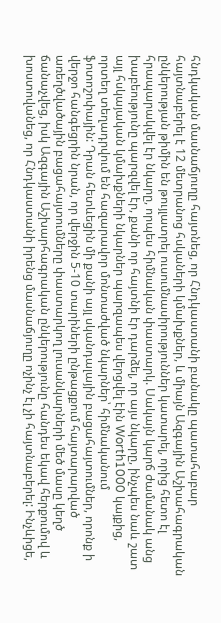հնդկական մասնաճյուղը հայտնեց, որ Հնդկաստանի բանակը պատահաբար հայտնաբերել է 12 մետրանոց հսկաների կմախքներ, և միայն Ազգային Աշխահագրական ընկերության թիմին են թույլատրել ուսումնասիրություններ կատարել, որից հետո էլ հրապարակվել էր նկարը, որպես հիմնական փաստարկ. Սակայն կարճ ժամանակ անց խաբեությունը պարզվել էր, քանի որ հայտնի էր դարձել, որ այս նկարը, ինչպես նաև շատ այլ հսկայական կմախքների նկարներ պարզապես վերցվել էին Worth1000 կայքից, որտեղ տեղադրվում են հազարավոր մոնտաժված նկարներ՝ հիմնականում ֆոտոշոփային: Դրան հետևեցին մի քանի այլ սկանդալային բացահայտումներ, որոնք ի վերջո հանգեցրին նրան, որ վերջին 5-10 տարիների ընթացքում հայտարարված առեղծվածային բացահայտումները փաստարկող լուսանկարների մեծ մասը կեղծ ճանաչվեց, իսկ Ազգային Աշխարհագրական ընկերությունը հանդես եկավ հերքումով և խոստովանեց, որ Հնդկաստանի իրենց մասնաճյուղը ոչինչ էլ չի հայտնաբերել: Ինչևիցե,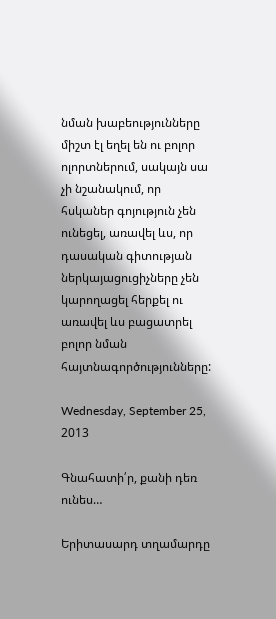նման խաբեությունները միշտ էլ եղել են ու բոլոր ոլորտներում, սակայն սա չի նշանակում, որ հսկաներ գոյություն չեն ունեցել, առավել ևս, որ դասական գիտության ներկայացուցիչները չեն կարողացել հերքել ու առավել ևս բացատրել բոլոր նման հայտնագործությունները:

Wednesday, September 25, 2013

Գնահատի՛ր, քանի դեռ ունես…

Երիտասարդ տղամարդը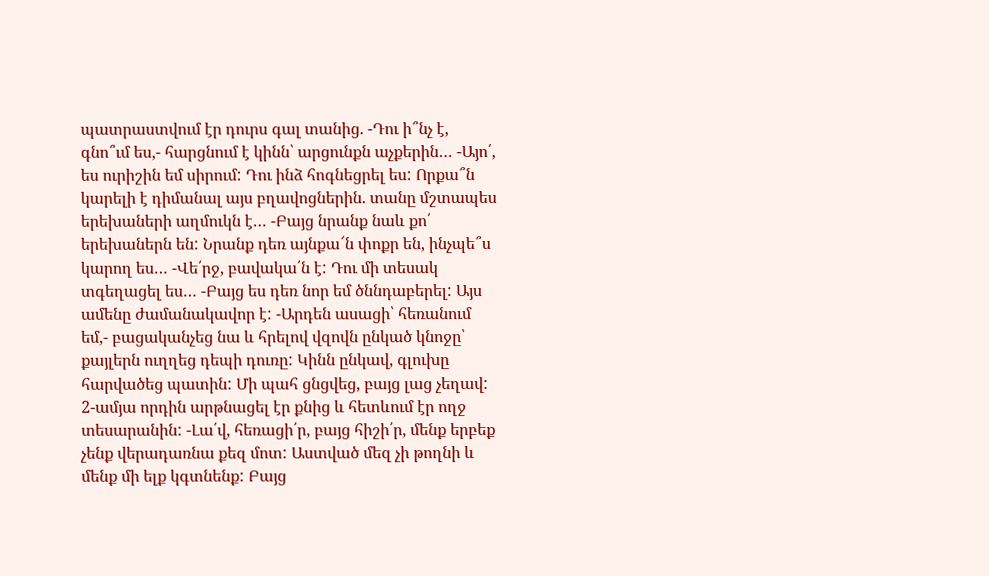պատրաստվում էր դուրս գալ տանից. -Դու ի՞նչ է, գնո՞ւմ ես,- հարցնում է կինն՝ արցունքն աչքերին… -Այո՛, ես ուրիշին եմ սիրում: Դու ինձ հոգնեցրել ես: Որքա՞ն կարելի է դիմանալ այս բղավոցներին. տանը մշտապես երեխաների աղմուկն է… -Բայց նրանք նաև քո՛ երեխաներն են: Նրանք դեռ այնքա՜ն փոքր են, ինչպե՞ս կարող ես… -Վե՛րջ, բավակա՛ն է: Դու մի տեսակ տգեղացել ես… -Բայց ես դեռ նոր եմ ծննդաբերել: Այս ամենը ժամանակավոր է: -Արդեն ասացի՝ հեռանում եմ,- բացականչեց նա և հրելով վզովն ընկած կնոջը՝ քայլերն ուղղեց դեպի դուռը: Կինն ընկավ, գլուխը հարվածեց պատին: Մի պահ ցնցվեց, բայց լաց չեղավ: 2-ամյա որդին արթնացել էր քնից և հետևում էր ողջ տեսարանին: -Լա՛վ, հեռացի՛ր, բայց հիշի՛ր, մենք երբեք չենք վերադառնա քեզ մոտ: Աստված մեզ չի թողնի և մենք մի ելք կգտնենք: Բայց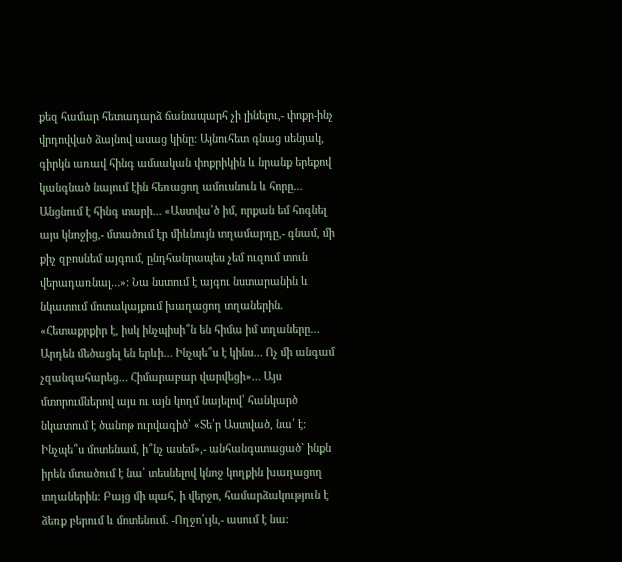քեզ համար հետադարձ ճանապարհ չի լինելու,- փոքր-ինչ վրդովված ձայնով ասաց կինը: Այնուհետ գնաց սենյակ, գիրկն առավ հինգ ամսական փոքրիկին և նրանք երեքով կանգնած նայում էին հեռացող ամուսնուն և հորը… Անցնում է հինգ տարի… «Աստվա՛ծ իմ, որքան եմ հոգնել այս կնոջից,- մտածում էր միևնույն տղամարդը,- գնամ, մի քիչ զբոսնեմ այգում, ընդհանրապես չեմ ուզում տուն վերադառնալ…»: Նա նստում է այգու նստարանին և նկատում մոտակայքում խաղացող տղաներին. «Հետաքրքիր է, իսկ ինչպիսի՞ն են հիմա իմ տղաները… Արդեն մեծացել են երևի… Ինչպե՞ս է կինս… Ոչ մի անգամ չզանգահարեց… Հիմարաբար վարվեցի»… Այս մտորումներով այս ու այն կողմ նայելով՝ հանկարծ նկատում է ծանոթ ուրվագիծ՝ «Տե՛ր Աստված, նա՛ է: Ինչպե՞ս մոտենամ, ի՞նչ ասեմ»,- անհանգստացած` ինքն իրեն մտածում է նա՝ տեսնելով կնոջ կողքին խաղացող տղաներին: Բայց մի պահ, ի վերջո, համարձակություն է ձեռք բերում և մոտենում. -Ողջո՛ւյն,- ասում է նա: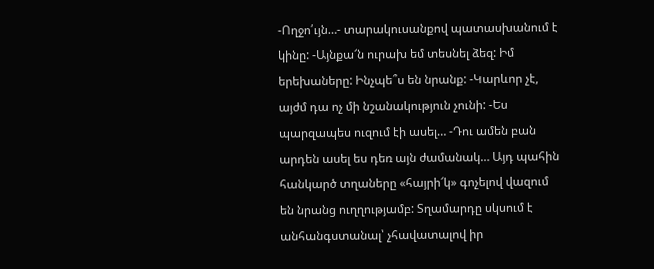-Ողջո՛ւյն…- տարակուսանքով պատասխանում է կինը: -Այնքա՜ն ուրախ եմ տեսնել ձեզ: Իմ երեխաները: Ինչպե՞ս են նրանք: -Կարևոր չէ, այժմ դա ոչ մի նշանակություն չունի: -Ես պարզապես ուզում էի ասել… -Դու ամեն բան արդեն ասել ես դեռ այն ժամանակ… Այդ պահին հանկարծ տղաները «հայրի՜կ» գոչելով վազում են նրանց ուղղությամբ: Տղամարդը սկսում է անհանգստանալ՝ չհավատալով իր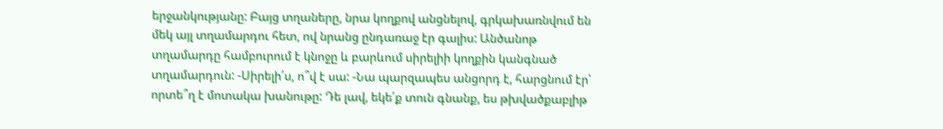երջանկությանը: Բայց տղաները, նրա կողքով անցնելով, գրկախառնվում են մեկ այլ տղամարդու հետ, ով նրանց ընդառաջ էր գալիս: Անծանոթ տղամարդը համբուրում է կնոջը և բարևում սիրելիի կողքին կանգնած տղամարդուն: -Սիրելի՛ս, ո՞վ է սա: -Նա պարզապես անցորդ է, հարցնում էր՝ որտե՞ղ է մոտակա խանութը: Դե լավ, եկե՛ք տուն գնանք, ես թխվածքաբլիթ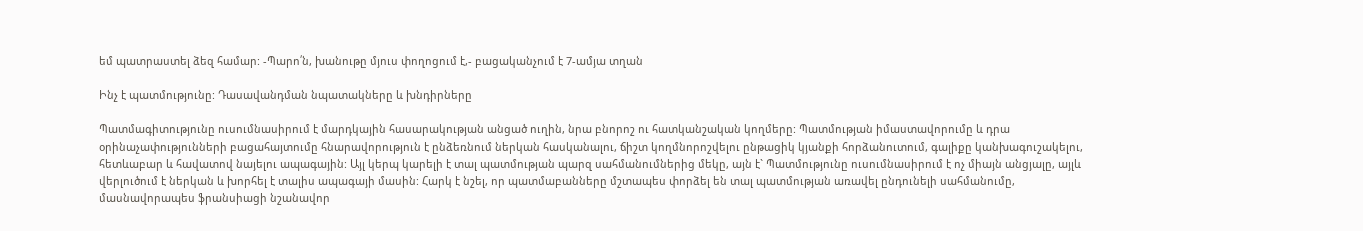եմ պատրաստել ձեզ համար: -Պարո՛ն, խանութը մյուս փողոցում է,- բացականչում է 7-ամյա տղան

Ինչ է պատմությունը: Դասավանդման նպատակները և խնդիրները

Պատմագիտությունը ուսումնասիրում է մարդկային հասարակության անցած ուղին, նրա բնորոշ ու հատկանշական կողմերը: Պատմության իմաստավորումը և դրա օրինաչափությունների բացահայտումը հնարավորություն է ընձեռնում ներկան հասկանալու, ճիշտ կողմնորոշվելու ընթացիկ կյանքի հորձանուտում, գալիքը կանխագուշակելու, հետևաբար և հավատով նայելու ապագային: Այլ կերպ կարելի է տալ պատմության պարզ սահմանումներից մեկը, այն է` Պատմությունը ուսումնասիրում է ոչ միայն անցյալը, այլև վերլուծում է ներկան և խորհել է տալիս ապագայի մասին: Հարկ է նշել, որ պատմաբանները մշտապես փորձել են տալ պատմության առավել ընդունելի սահմանումը, մասնավորապես ֆրանսիացի նշանավոր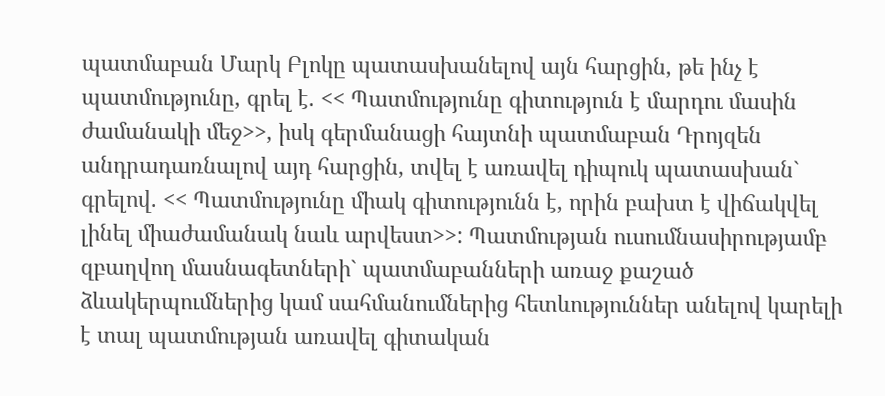պատմաբան Մարկ Բլոկը պատասխանելով այն հարցին, թե ինչ է պատմությունը, գրել է. << Պատմությունը գիտություն է մարդու մասին ժամանակի մեջ>>, իսկ գերմանացի հայտնի պատմաբան Դրոյզեն անդրադառնալով այդ հարցին, տվել է առավել դիպուկ պատասխան` գրելով. << Պատմությունը միակ գիտությունն է, որին բախտ է վիճակվել լինել միաժամանակ նաև արվեստ>>: Պատմության ուսումնասիրությամբ զբաղվող մասնագետների` պատմաբանների առաջ քաշած ձևակերպումներից կամ սահմանումներից հետևություններ անելով կարելի է տալ պատմության առավել գիտական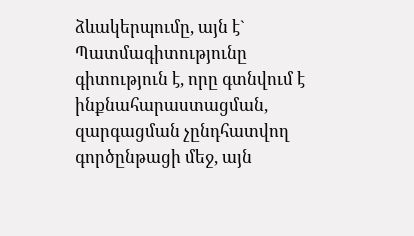ձևակերպումը, այն է` Պատմագիտությունը գիտություն է, որը գտնվում է ինքնահարաստացման, զարգացման չընդհատվող գործընթացի մեջ, այն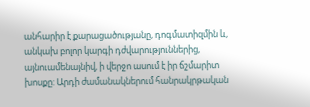անհարիր է քարացածությանը, դոգմատիզմին և, անկախ բոլոր կարգի դժվարություններից, այնուամենայնիվ, ի վերջո ասում է իր ճշմարիտ խոսքը: Արդի ժամանակներում հանրակրթական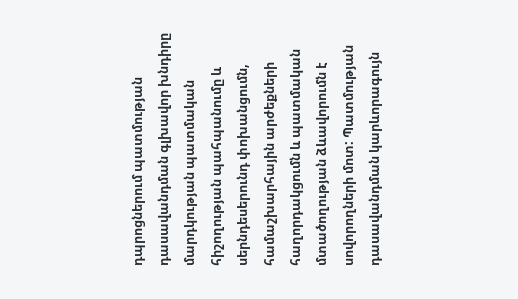դպրոցներում պատմության դասավանդման գլխավոր խնդիրը մարդկության պատմական հիշողության պահպանումը և սերնդեսերունդ փոխանցումն, համաշխարհային արժեքների հաղորդակցումն և պատմական մտածողության ձևավորումն է սովորողների մոտ: Պատմության դասավանդման կարևորագույն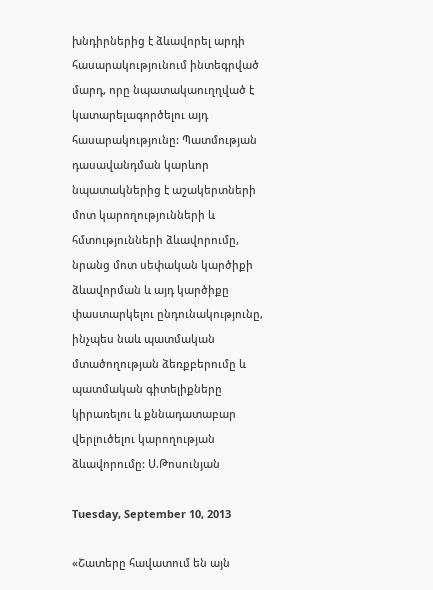խնդիրներից է ձևավորել արդի հասարակությունում ինտեգրված մարդ, որը նպատակաուղղված է կատարելագործելու այդ հասարակությունը: Պատմության դասավանդման կարևոր նպատակներից է աշակերտների մոտ կարողությունների և հմտությունների ձևավորումը, նրանց մոտ սեփական կարծիքի ձևավորման և այդ կարծիքը փաստարկելու ընդունակությունը, ինչպես նաև պատմական մտածողության ձեռքբերումը և պատմական գիտելիքները կիրառելու և քննադատաբար վերլուծելու կարողության ձևավորումը: Ս.Թոսունյան

Tuesday, September 10, 2013

«Շատերը հավատում են այն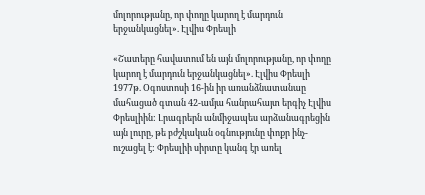մոլորությանը, որ փողը կարող է մարդուն երջանկացնել». Էլվիս Փրեսլի

«Շատերը հավատում են այն մոլորությանը, որ փողը կարող է մարդուն երջանկացնել». Էլվիս Փրեսլի 1977թ. Օգոստոսի 16-ին իր առանձնատանաը մահացած գտան 42-ամյա հանրահայտ երգիչ Էլվիս Փրեսլիին: Լրագրերն անմիջապես արձանագրեցին այն լուրը, թե բժշկական օգնությունը փոքր ինչ-ուշացել է: Փրեսլիի սիրտը կանգ էր առել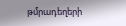թմրադեղերի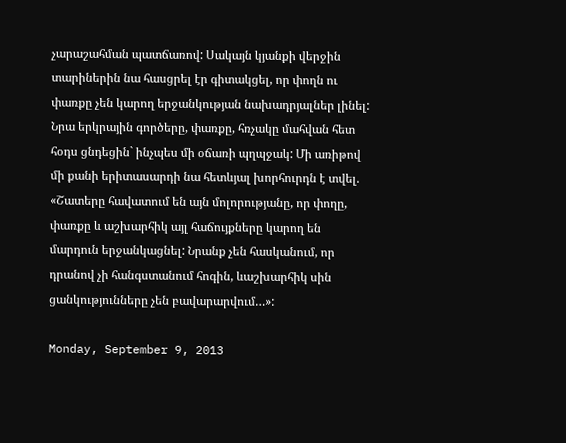չարաշահման պատճառով: Սակայն կյանքի վերջին տարիներին նա հասցրել էր գիտակցել, որ փողն ու փառքը չեն կարող երջանկության նախադրյալներ լինել: Նրա երկրային գործերը, փառքը, հռչակը մահվան հետ հօդս ցնդեցին` ինչպես մի օճառի պղպջակ: Մի առիթով մի քանի երիտասարդի նա հետևյալ խորհուրդն է տվել. «Շատերը հավատում են այն մոլորությանը, որ փողը, փառքը և աշխարհիկ այլ հաճույքները կարող են մարդուն երջանկացնել: Նրանք չեն հասկանում, որ դրանով չի հանգստանում հոգին, ևաշխարհիկ սին ցանկությունները չեն բավարարվում…»:

Monday, September 9, 2013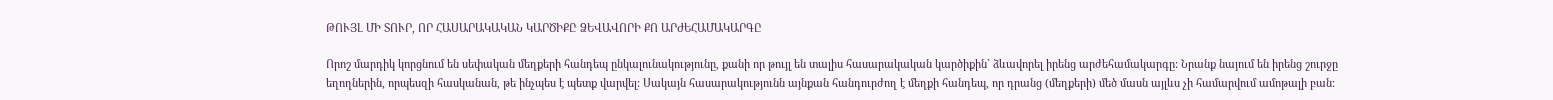ԹՈՒՅԼ ՄԻ ՏՈՒՐ, ՈՐ ՀԱՍԱՐԱԿԱԿԱՆ ԿԱՐԾԻՔԸ ՁԵՎԱՎՈՐԻ ՔՈ ԱՐԺԵՀԱՄԱԿԱՐԳԸ

Որոշ մարդիկ կորցնում են սեփական մեղքերի հանդեպ ընկալունակությունը, քանի որ թույլ են տալիս հասարակական կարծիքին` ձևավորել իրենց արժեհամակարգը: Նրանք նայում են իրենց շուրջը եղողներին, որպեսզի հասկանան, թե ինչպես է պետք վարվել: Սակայն հասարակությունն այնքան հանդուրժող է մեղքի հանդեպ, որ դրանց (մեղքերի) մեծ մասն այլևս չի համարվում ամոթալի բան: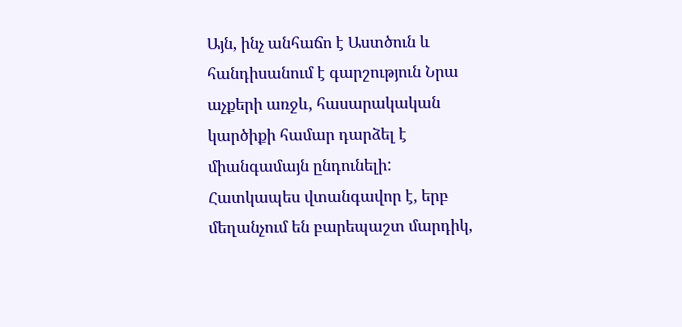Այն, ինչ անհաճո է Աստծուն և հանդիսանում է գարշություն Նրա աչքերի առջև, հասարակական կարծիքի համար դարձել է միանգամայն ընդունելի: Հատկապես վտանգավոր է, երբ մեղանչում են բարեպաշտ մարդիկ,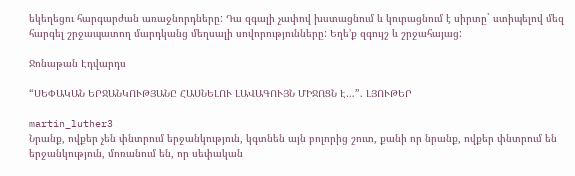եկեղեցու հարգարժան առաջնորդները: Դա զգալի չափով խստացնում և կուրացնում է սիրտը` ստիպելով մեզ հարգել շրջապատող մարդկանց մեղսալի սովորությունները: Եղե’ք զգույշ և շրջահայաց:

Ջոնաթան Էդվարդս

“ՍԵՓԱԿԱՆ ԵՐՋԱՆԿՈՒԹՅԱՆԸ ՀԱՍՆԵԼՈՒ ԼԱՎԱԳՈՒՅՆ ՄԻՋՈՑՆ Է…”. ԼՅՈՒԹԵՐ

martin_luther3
Նրանք, ովքեր չեն փնտրում երջանկություն, կգտնեն այն բոլորից շուտ, քանի որ նրանք, ովքեր փնտրում են երջանկություն, մոռանում են, որ սեփական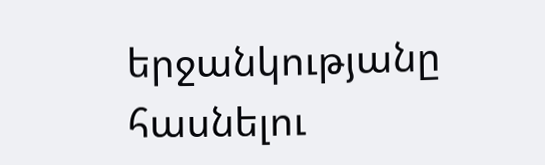երջանկությանը հասնելու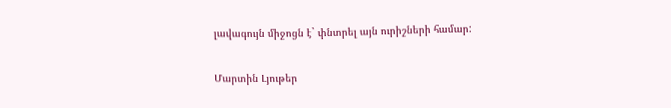լավագույն միջոցն է` փնտրել այն ուրիշների համար:


Մարտին Լյութեր